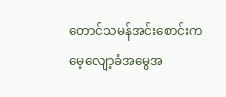တောင်သမန်အင်းစောင်းက မေ့လျော့ခံအမွေအ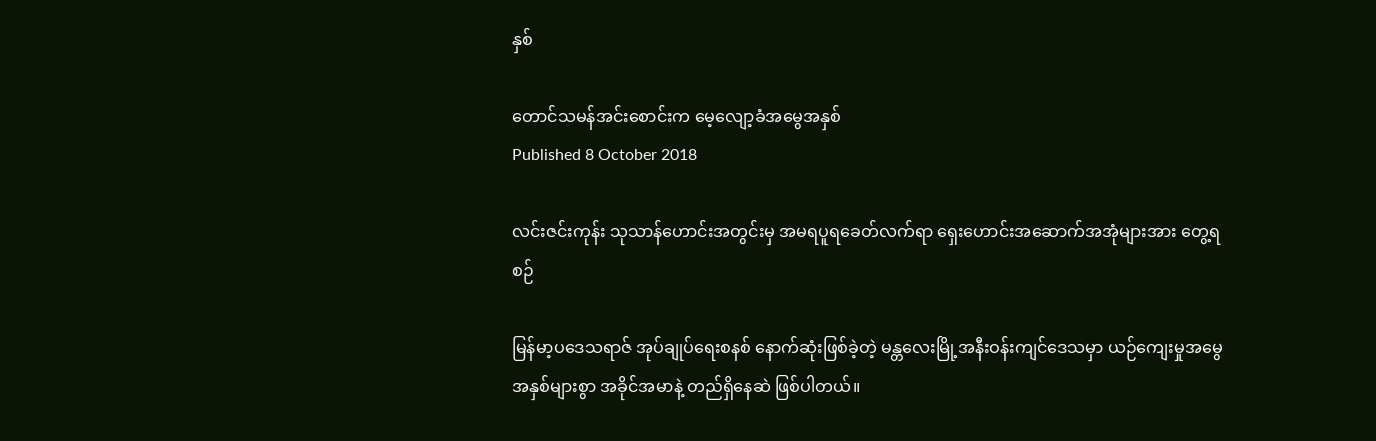နှစ်

တောင်သမန်အင်းစောင်းက မေ့လျော့ခံအမွေအနှစ်
Published 8 October 2018

လင်းဇင်းကုန်း သုသာန်ဟောင်းအတွင်းမှ အမရပူရခေတ်လက်ရာ ရှေးဟောင်းအဆောက်အအုံများအား တွေ့ရစဉ်

မြန်မာ့ပဒေသရာဇ် အုပ်ချုပ်ရေးစနစ် နောက်ဆုံးဖြစ်ခဲ့တဲ့ မန္တလေးမြို့အနီးဝန်းကျင်ဒေသမှာ ယဉ်ကျေးမှုအမွေအနှစ်များစွာ အခိုင်အမာနဲ့ တည်ရှိနေဆဲ ဖြစ်ပါတယ်။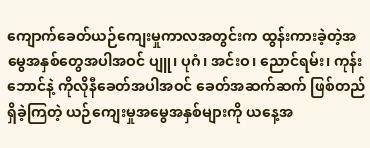ကျောက်ခေတ်ယဉ်ကျေးမှုကာလအတွင်းက ထွန်းကားခဲ့တဲ့အမွေအနှစ်တွေအပါအဝင် ပျူ၊ ပုဂံ၊ အင်းဝ၊ ညောင်ရမ်း၊ ကုန်းဘောင်နဲ့ ကိုလိုနီခေတ်အပါအဝင် ခေတ်အဆက်ဆက် ဖြစ်တည်ရှိခဲ့ကြတဲ့ ယဉ်ကျေးမှုအမွေအနှစ်များကို ယနေ့အ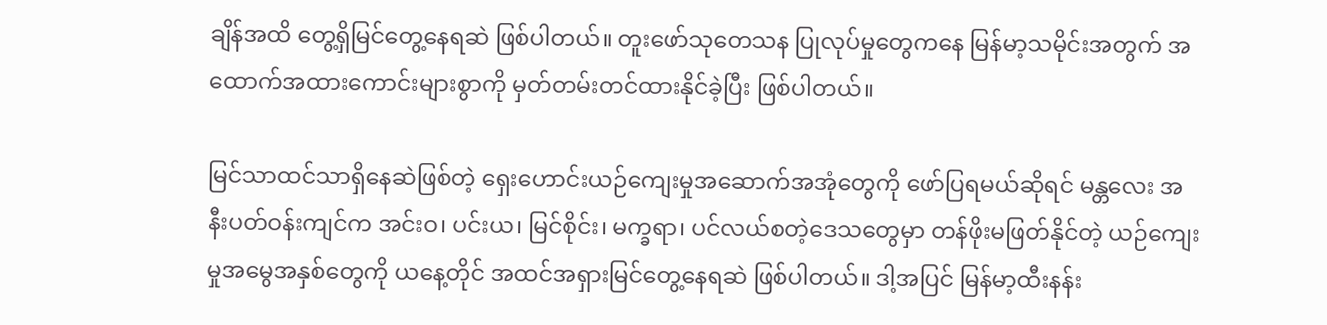ချိန်အထိ တွေ့ရှိမြင်တွေ့နေရဆဲ ဖြစ်ပါတယ်။ တူးဖော်သုတေသန ပြုလုပ်မှုတွေကနေ မြန်မာ့သမိုင်းအတွက် အထောက်အထားကောင်းများစွာကို မှတ်တမ်းတင်ထားနိုင်ခဲ့ပြီး ဖြစ်ပါတယ်။

မြင်သာထင်သာရှိနေဆဲဖြစ်တဲ့ ရှေးဟောင်းယဉ်ကျေးမှုအဆောက်အအုံတွေကို ဖော်ပြရမယ်ဆိုရင် မန္တလေး အနီးပတ်ဝန်းကျင်က အင်းဝ၊ ပင်းယ၊ မြင်စိုင်း၊ မက္ခရာ၊ ပင်လယ်စတဲ့ဒေသတွေမှာ တန်ဖိုးမဖြတ်နိုင်တဲ့ ယဉ်ကျေးမှုအမွေအနှစ်တွေကို ယနေ့တိုင် အထင်အရှားမြင်တွေ့နေရဆဲ ဖြစ်ပါတယ်။ ဒါ့အပြင် မြန်မာ့ထီးနန်း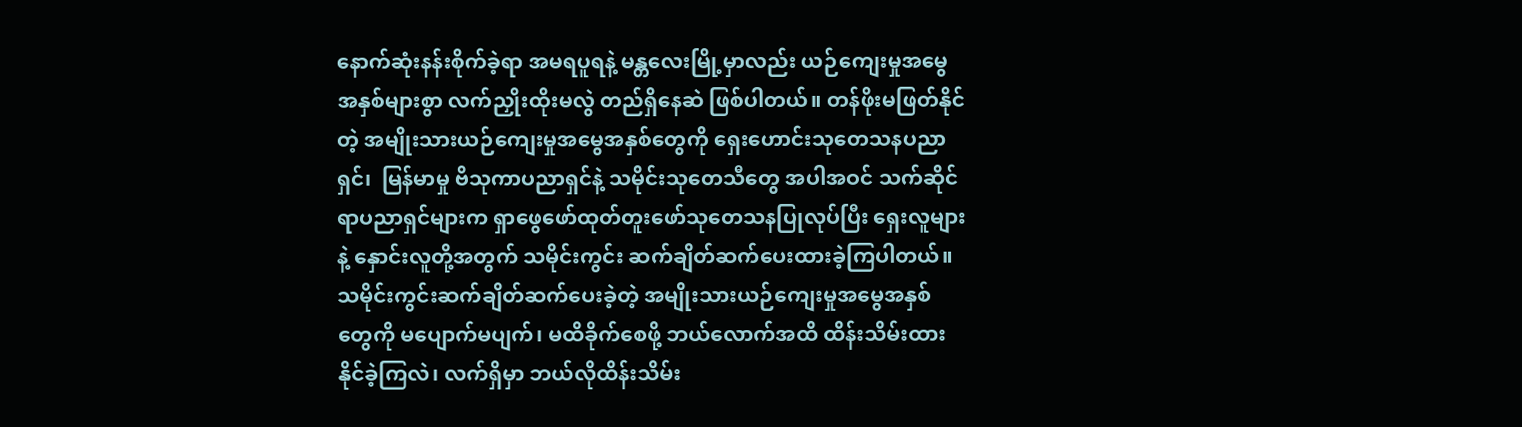နောက်ဆုံးနန်းစိုက်ခဲ့ရာ အမရပူရနဲ့ မန္တလေးမြို့မှာလည်း ယဉ်ကျေးမှုအမွေအနှစ်များစွာ လက်ညှိုးထိုးမလွဲ တည်ရှိနေဆဲ ဖြစ်ပါတယ်။ တန်ဖိုးမဖြတ်နိုင်တဲ့ အမျိုးသားယဉ်ကျေးမှုအမွေအနှစ်တွေကို ရှေးဟောင်းသုတေသနပညာရှင်၊  မြန်မာမှု ဗိသုကာပညာရှင်နဲ့ သမိုင်းသုတေသီတွေ အပါအဝင် သက်ဆိုင်ရာပညာရှင်များက ရှာဖွေဖော်ထုတ်တူးဖော်သုတေသနပြုလုပ်ပြီး ရှေးလူများနဲ့ နှောင်းလူတို့အတွက် သမိုင်းကွင်း ဆက်ချိတ်ဆက်ပေးထားခဲ့ကြပါတယ်။ သမိုင်းကွင်းဆက်ချိတ်ဆက်ပေးခဲ့တဲ့ အမျိုးသားယဉ်ကျေးမှုအမွေအနှစ်တွေကို မပျောက်မပျက်၊ မထိခိုက်စေဖို့ ဘယ်လောက်အထိ ထိန်းသိမ်းထားနိုင်ခဲ့ကြလဲ၊ လက်ရှိမှာ ဘယ်လိုထိန်းသိမ်း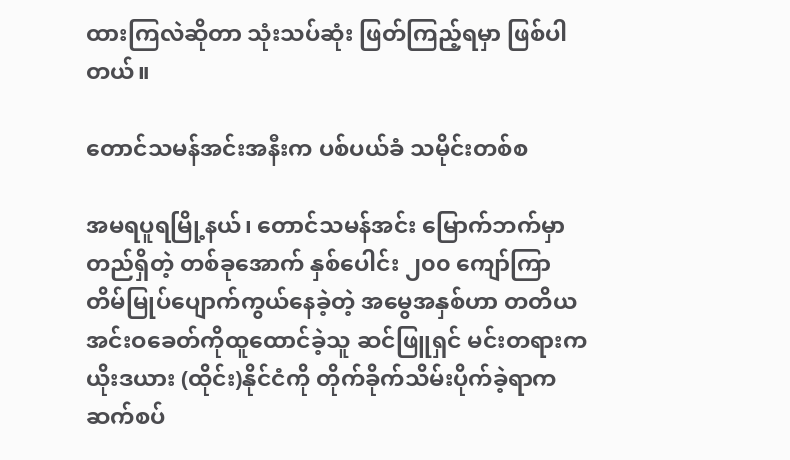ထားကြလဲဆိုတာ သုံးသပ်ဆုံး ဖြတ်ကြည့်ရမှာ ဖြစ်ပါတယ်။

တောင်သမန်အင်းအနီးက ပစ်ပယ်ခံ သမိုင်းတစ်စ

အမရပူရမြို့နယ်၊ တောင်သမန်အင်း မြောက်ဘက်မှာတည်ရှိတဲ့ တစ်ခုအောက် နှစ်ပေါင်း ၂၀၀ ကျော်ကြာ  တိမ်မြုပ်ပျောက်ကွယ်နေခဲ့တဲ့ အမွေအနှစ်ဟာ တတိယအင်းဝခေတ်ကိုထူထောင်ခဲ့သူ ဆင်ဖြူရှင် မင်းတရားက ယိုးဒယား (ထိုင်း)နိုင်ငံကို တိုက်ခိုက်သိမ်းပိုက်ခဲ့ရာက ဆက်စပ်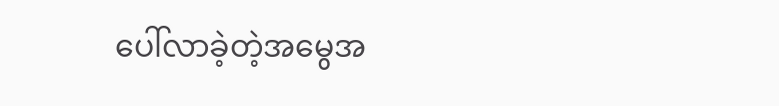ပေါ်လာခဲ့တဲ့အမွေအ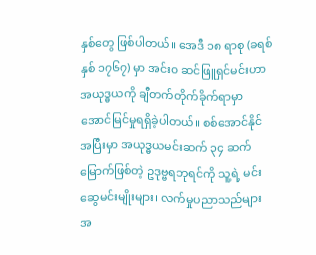နှစ်တွေ ဖြစ်ပါတယ်။ အေဒီ ၁၈ ရာစု (ခရစ်နှစ် ၁၇၆၇) မှာ အင်း၀ ဆင်ဖြူရှင်မင်းဟာ အယုဒ္ဓယကို ချီတက်တိုက်ခိုက်ရာမှာ အောင်မြင်မှုရရှိခဲ့ပါတယ်။ စစ်အောင်နိုင်အပြီးမှာ အယုဒ္ဓယမင်းဆက် ၃၄ ဆက်မြောက်ဖြစ်တဲ့ ဥဒုဗ္ဗရဘုရင်ကို သူ့ရဲ့ မင်းဆွေမင်းမျိုးများ၊ လက်မှုပညာသည်များ အ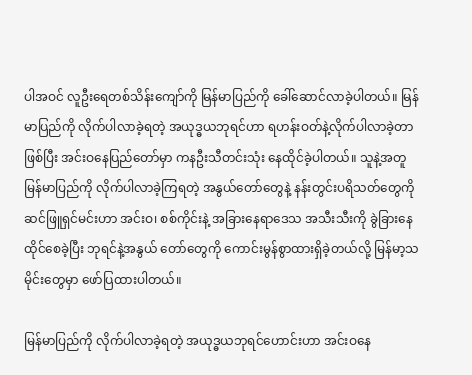ပါအဝင် လူဦးရေတစ်သိန်းကျော်ကို မြန်မာပြည်ကို ခေါ်ဆောင်လာခဲ့ပါတယ်။ မြန်မာပြည်ကို လိုက်ပါလာခဲ့ရတဲ့ အယုဒ္ဓယဘုရင်ဟာ ရဟန်းဝတ်နဲ့လိုက်ပါလာခဲ့တာဖြစ်ပြီး အင်းဝနေပြည်တော်မှာ ကနဦးသီတင်းသုံး နေထိုင်ခဲ့ပါတယ်။ သူနဲ့အတူ မြန်မာပြည်ကို လိုက်ပါလာခဲ့ကြရတဲ့ အနွယ်တော်တွေနဲ့ နန်းတွင်းပရိသတ်တွေကို ဆင်ဖြူရှင်မင်းဟာ အင်းဝ၊ စစ်ကိုင်းနဲ့ အခြားနေရာဒေသ အသီးသီးကို ခွဲခြားနေထိုင်စေခဲ့ပြီး ဘုရင်နဲ့အနွယ် တော်တွေကို ကောင်းမွန်စွာထားရှိခဲ့တယ်လို့ မြန်မာ့သမိုင်းတွေမှာ ဖော်ပြထားပါတယ်။

မြန်မာပြည်ကို လိုက်ပါလာခဲ့ရတဲ့ အယုဒ္ဓယဘုရင်ဟောင်းဟာ အင်းဝနေ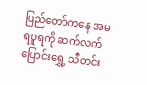ပြည်တော်ကနေ အမရပူရကို ဆက်လက်ပြောင်းရွှေ့ သီတင်း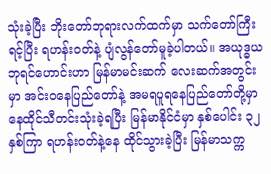သုံးခဲ့ပြီး ဘိုးတော်ဘုရားလက်ထက်မှာ သက်တော်ကြီးရင့်ပြီး ရဟန်းဝတ်နဲ့ ပျံလွန်တော်မူခဲ့ပါတယ်။ အယုဒ္ဓယဘုရင်ဟောင်းဟာ မြန်မာမင်းဆက် လေးဆက်အတွင်းမှာ အင်းဝနေပြည်တော်နဲ့ အမရပူရနေပြည်တော်တို့မှာ နေထိုင်သီတင်းသုံးခဲ့ရပြီး မြန်မာနိုင်ငံမှာ နှစ်ပေါင်း ၃၂ နှစ်ကြာ ရဟန်းဝတ်နဲ့နေ ထိုင်သွားခဲ့ပြီး မြန်မာသက္က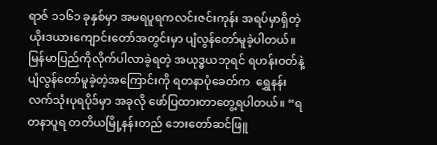ရာဇ် ၁၁၆၁ ခုနှစ်မှာ အမရပူရကလင်းဇင်းကုန်း အရပ်မှာရှိတဲ့ ယိုးဒယားကျောင်းတော်အတွင်းမှာ ပျံလွန်တော်မူခဲ့ပါတယ်။ မြန်မာပြည်ကိုလိုက်ပါလာခဲ့ရတဲ့ အယုဒ္ဓယဘုရင် ရဟန်းဝတ်နဲ့ ပျံလွန်တော်မူခဲ့တဲ့အကြောင်းကို ရတနာပုံခေတ်က  ရွှေနန်းလက်သုံးပုရပိုဒ်မှာ အခုလို ဖော်ပြထားတာတွေ့ရပါတယ်။ “ရတနာပူရ တတိယမြို့နန်းတည် ဘေးတော်ဆင်ဖြူ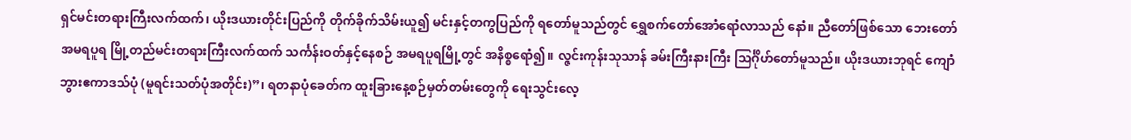ရှင်မင်းတရားကြီးလက်ထက်၊ ယိုးဒယားတိုင်းပြည်ကို တိုက်ခိုက်သိမ်းယူ၍ မင်းနှင့်တကွပြည်ကို ရတော်မူသည်တွင် ရွှေစက်တော်အောံရောံလာသည် နောံ။ ညီတော်ဖြစ်သော ဘေးတော် အမရပူရ မြို့တည်မင်းတရားကြီးလက်ထက် သင်္ကန်းဝတ်နှင့်နေစဉ် အမရပူရမြို့တွင် အနိစ္စရောံ၍။ လ္ဇင်းကုန်းသုသာန် ခမ်းကြီးနားကြီး သြင်္ဂိုဟ်တော်မူသည်။ ယိုးဒယားဘုရင် ကျောံဘွားဧကာဒသ်ပုံ (မူရင်းသတ်ပုံအတိုင်း)”၊ ရတနာပုံခေတ်က ထူးခြားနေ့စဉ်မှတ်တမ်းတွေကို ရေးသွင်းလေ့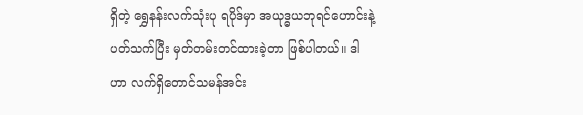ရှိတဲ့ ရွှေနန်းလက်သုံးပု ရပိုဒ်မှာ အယုဒ္ဓယဘုရင်ဟောင်းနဲ့ ပတ်သက်ပြီး မှတ်တမ်းတင်ထားခဲ့တာ ဖြစ်ပါတယ်။ ဒါဟာ လက်ရှိတောင်သမန်အင်း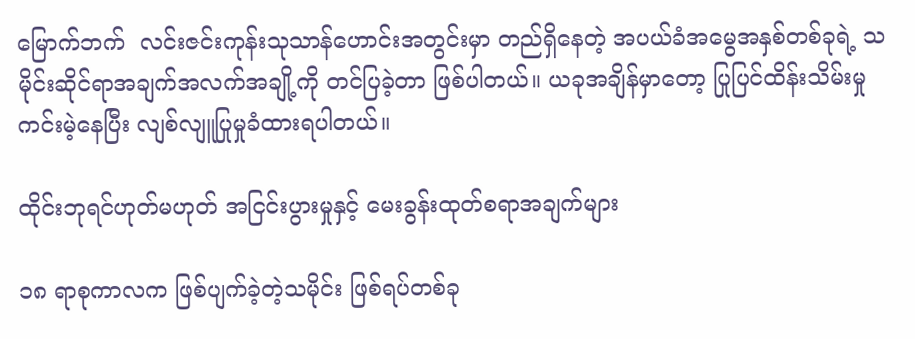မြောက်ဘက်  လင်းဇင်းကုန်းသုသာန်ဟောင်းအတွင်းမှာ တည်ရှိနေတဲ့ အပယ်ခံအမွေအနှစ်တစ်ခုရဲ့ သမိုင်းဆိုင်ရာအချက်အလက်အချို့ကို တင်ပြခဲ့တာ ဖြစ်ပါတယ်။ ယခုအချိန်မှာတော့ ပြုပြင်ထိန်းသိမ်းမှုကင်းမဲ့နေပြီး လျစ်လျူပြုမှုခံထားရပါတယ်။

ထိုင်းဘုရင်ဟုတ်မဟုတ် အငြင်းပွားမှုနှင့် မေးခွန်းထုတ်စရာအချက်များ

၁၈ ရာစုကာလက ဖြစ်ပျက်ခဲ့တဲ့သမိုင်း ဖြစ်ရပ်တစ်ခု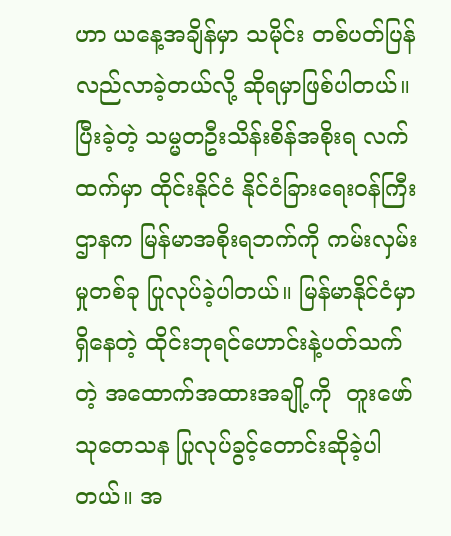ဟာ ယနေ့အချိန်မှာ သမိုင်း တစ်ပတ်ပြန်လည်လာခဲ့တယ်လို့ ဆိုရမှာဖြစ်ပါတယ်။ ပြီးခဲ့တဲ့ သမ္မတဦးသိန်းစိန်အစိုးရ လက်ထက်မှာ ထိုင်းနိုင်ငံ နိုင်ငံခြားရေးဝန်ကြီးဌာနက မြန်မာအစိုးရဘက်ကို ကမ်းလှမ်းမှုတစ်ခု ပြုလုပ်ခဲ့ပါတယ်။ မြန်မာနိုင်ငံမှာရှိနေတဲ့ ထိုင်းဘုရင်ဟောင်းနဲ့ပတ်သက်တဲ့ အထောက်အထားအချို့ကို  တူးဖော်သုတေသန ပြုလုပ်ခွင့်တောင်းဆိုခဲ့ပါတယ်။ အ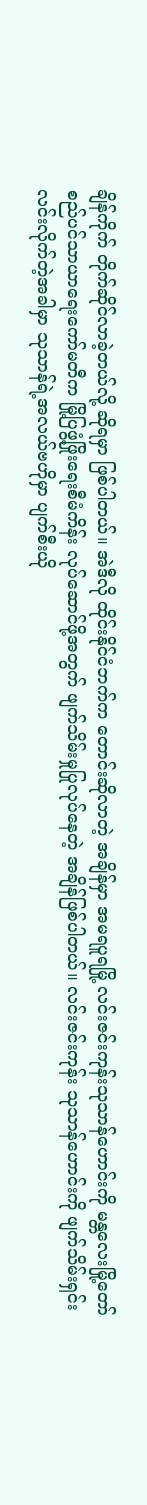ချိန်ကိုက် တိုက်ဆိုင်လာခဲ့တယ်လို့ ဆိုရမှာ ဖြစ်ပါတယ်။ အဲဒီလို ထိုင်းနိုင်ငံဘက်က တောင်းဆိုလာတဲ့ အချိန်မှာ အမရပူရမြို့ လင်းဇင်းကုန်းသုသာန်ဟောင်းကို မန္တလေးမြို့တော်စည်ပင်သာယာရေးကော်မတီက မြို့ပြဖွံ့ဖြိုးရေးစီမံကိန်း လုပ်ဆောင်ဖို့အတွက် ဖျက်သိမ်းမှုပြုလုပ်နေတဲ့ အချိန်ဖြစ်ပါတယ်။ လင်းဇင်းကုန်း သုသာန်ဟောင်းကို ဖျက်သိမ်းရှင်းလင်းလိုက်တဲ့အခါမှာ သုသာန်ရဲ့အလယ်ဗဟိုမှာ ပျက်စီးယို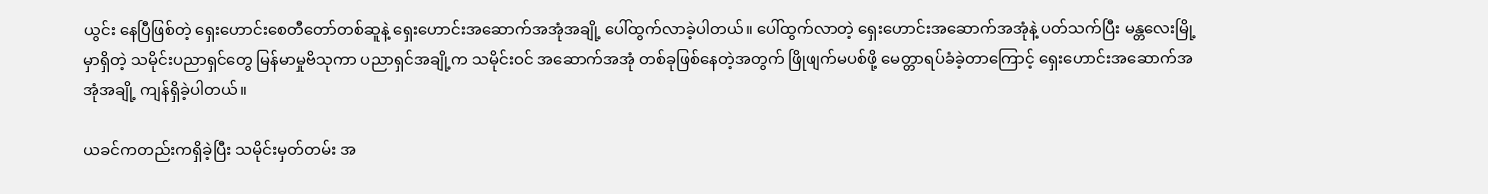ယွင်း နေပြီဖြစ်တဲ့ ရှေးဟောင်းစေတီတော်တစ်ဆူနဲ့ ရှေးဟောင်းအဆောက်အအုံအချို့ ပေါ်ထွက်လာခဲ့ပါတယ်။ ပေါ်ထွက်လာတဲ့ ရှေးဟောင်းအဆောက်အအုံနဲ့ ပတ်သက်ပြီး မန္တလေးမြို့မှာရှိတဲ့ သမိုင်းပညာရှင်တွေ မြန်မာမှုဗိသုကာ ပညာရှင်အချို့က သမိုင်းဝင် အဆောက်အအုံ တစ်ခုဖြစ်နေတဲ့အတွက် ဖြိုဖျက်မပစ်ဖို့ မေတ္တာရပ်ခံခဲ့တာကြောင့် ရှေးဟောင်းအဆောက်အအုံအချို့ ကျန်ရှိခဲ့ပါတယ်။

ယခင်ကတည်းကရှိခဲ့ပြီး သမိုင်းမှတ်တမ်း အ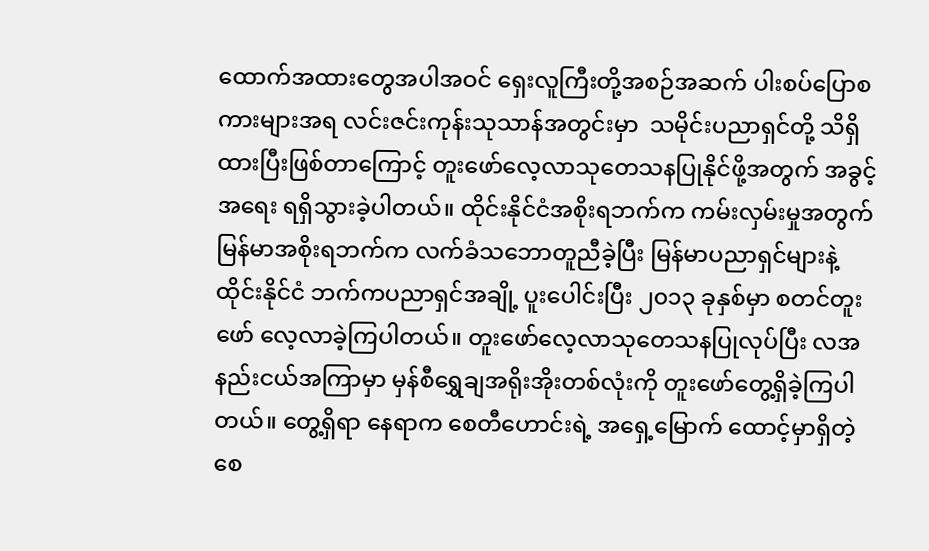ထောက်အထားတွေအပါအဝင် ရှေးလူကြီးတို့အစဉ်အဆက် ပါးစပ်ပြောစကားများအရ လင်းဇင်းကုန်းသုသာန်အတွင်းမှာ  သမိုင်းပညာရှင်တို့ သိရှိထားပြီးဖြစ်တာကြောင့် တူးဖော်လေ့လာသုတေသနပြုနိုင်ဖို့အတွက် အခွင့်အရေး ရရှိသွားခဲ့ပါတယ်။ ထိုင်းနိုင်ငံအစိုးရဘက်က ကမ်းလှမ်းမှုအတွက် မြန်မာအစိုးရဘက်က လက်ခံသဘောတူညီခဲ့ပြီး မြန်မာပညာရှင်များနဲ့ ထိုင်းနိုင်ငံ ဘက်ကပညာရှင်အချို့ ပူးပေါင်းပြီး ၂၀၁၃ ခုနှစ်မှာ စတင်တူးဖော် လေ့လာခဲ့ကြပါတယ်။ တူးဖော်လေ့လာသုတေသနပြုလုပ်ပြီး လအနည်းငယ်အကြာမှာ မှန်စီရွှေချအရိုးအိုးတစ်လုံးကို တူးဖော်တွေ့ရှိခဲ့ကြပါတယ်။ တွေ့ရှိရာ နေရာက စေတီဟောင်းရဲ့ အရှေ့မြောက် ထောင့်မှာရှိတဲ့ စေ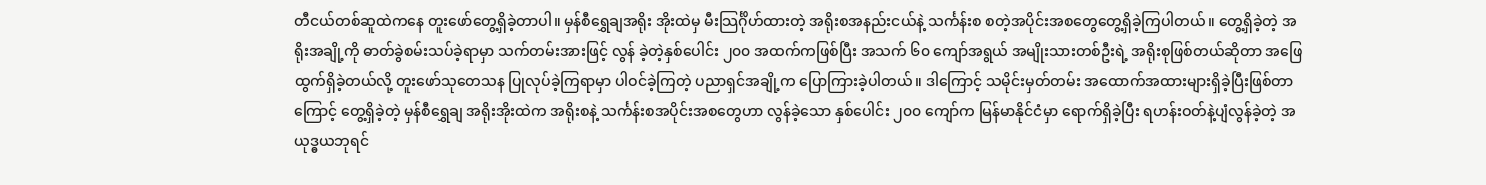တီငယ်တစ်ဆူထဲကနေ တူးဖော်တွေ့ရှိခဲ့တာပါ။ မှန်စီရွှေချအရိုး အိုးထဲမှ မီးသြင်္ဂိုဟ်ထားတဲ့ အရိုးစအနည်းငယ်နဲ့ သင်္ကန်းစ စတဲ့အပိုင်းအစတွေတွေ့ရှိခဲ့ကြပါတယ်။ တွေ့ရှိခဲ့တဲ့ အရိုးအချို့ကို ဓာတ်ခွဲစမ်းသပ်ခဲ့ရာမှာ သက်တမ်းအားဖြင့် လွန် ခဲ့တဲ့နှစ်ပေါင်း ၂၀၀ အထက်ကဖြစ်ပြီး အသက် ၆၀ ကျော်အရွယ် အမျိုးသားတစ်ဦးရဲ့ အရိုးစုဖြစ်တယ်ဆိုတာ အဖြေထွက်ရှိခဲ့တယ်လို့ တူးဖော်သုတေသန ပြုလုပ်ခဲ့ကြရာမှာ ပါဝင်ခဲ့ကြတဲ့ ပညာရှင်အချို့က ပြောကြားခဲ့ပါတယ်။ ဒါကြောင့် သမိုင်းမှတ်တမ်း အထောက်အထားများရှိခဲ့ပြီးဖြစ်တာကြောင့် တွေ့ရှိခဲ့တဲ့ မှန်စီရွှေချ အရိုးအိုးထဲက အရိုးစနဲ့ သင်္ကန်းစအပိုင်းအစတွေဟာ လွန်ခဲ့သော နှစ်ပေါင်း ၂၀၀ ကျော်က မြန်မာနိုင်ငံမှာ ရောက်ရှိခဲ့ပြီး ရဟန်းဝတ်နဲ့ပျံလွန်ခဲ့တဲ့ အယုဒ္ဓယဘုရင်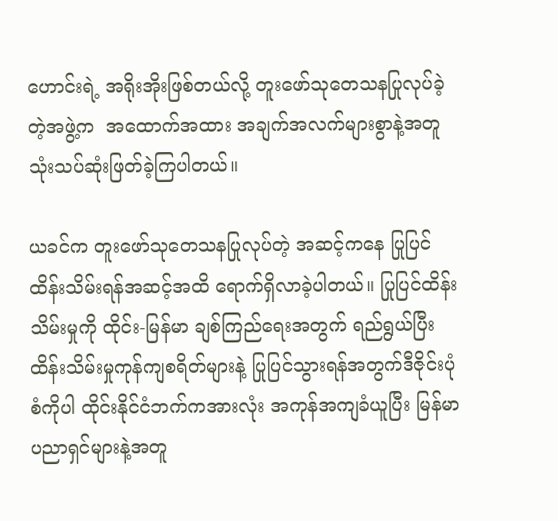ဟောင်းရဲ့ အရိုးအိုးဖြစ်တယ်လို့ တူးဖော်သုတေသနပြုလုပ်ခဲ့တဲ့အဖွဲ့က  အထောက်အထား အချက်အလက်များစွာနဲ့အတူ သုံးသပ်ဆုံးဖြတ်ခဲ့ကြပါတယ်။

ယခင်က တူးဖော်သုတေသနပြုလုပ်တဲ့ အဆင့်ကနေ ပြုပြင်ထိန်းသိမ်းရန်အဆင့်အထိ ရောက်ရှိလာခဲ့ပါတယ်။ ပြုပြင်ထိန်းသိမ်းမှုကို ထိုင်း-မြန်မာ ချစ်ကြည်ရေးအတွက် ရည်ရွယ်ပြီး ထိန်းသိမ်းမှုကုန်ကျစရိတ်များနဲ့ ပြုပြင်သွားရန်အတွက်ဒီဇိုင်းပုံစံကိုပါ ထိုင်းနိုင်ငံဘက်ကအားလုံး အကုန်အကျခံယူပြီး မြန်မာပညာရှင်များနဲ့အတူ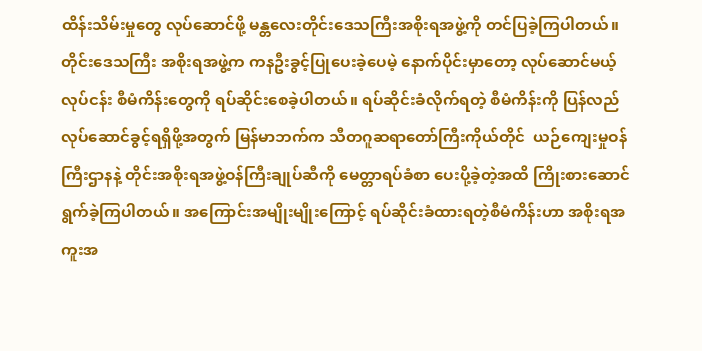ထိန်းသိမ်းမှုတွေ လုပ်ဆောင်ဖို့ မန္တလေးတိုင်းဒေသကြီးအစိုးရအဖွဲ့ကို တင်ပြခဲ့ကြပါတယ်။ တိုင်းဒေသကြီး အစိုးရအဖွဲ့က ကနဦးခွင့်ပြုပေးခဲ့ပေမဲ့ နောက်ပိုင်းမှာတော့ လုပ်ဆောင်မယ့်လုပ်ငန်း စီမံကိန်းတွေကို ရပ်ဆိုင်းစေခဲ့ပါတယ်။ ရပ်ဆိုင်းခံလိုက်ရတဲ့ စီမံကိန်းကို ပြန်လည်လုပ်ဆောင်ခွင့်ရရှိဖို့အတွက် မြန်မာဘက်က သီတဂူဆရာတော်ကြီးကိုယ်တိုင်  ယဉ်ကျေးမှုဝန်ကြီးဌာနနဲ့ တိုင်းအစိုးရအဖွဲ့ဝန်ကြီးချုပ်ဆီကို မေတ္တာရပ်ခံစာ ပေးပို့ခဲ့တဲ့အထိ ကြိုးစားဆောင်ရွက်ခဲ့ကြပါတယ်။ အကြောင်းအမျိုးမျိုးကြောင့် ရပ်ဆိုင်းခံထားရတဲ့စီမံကိန်းဟာ အစိုးရအကူးအ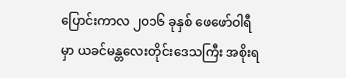ပြောင်းကာလ ၂၀၁၆ ခုနှစ် ဖေဖော်ဝါရီမှာ ယခင်မန္တလေးတိုင်းဒေသကြီး အစိုးရ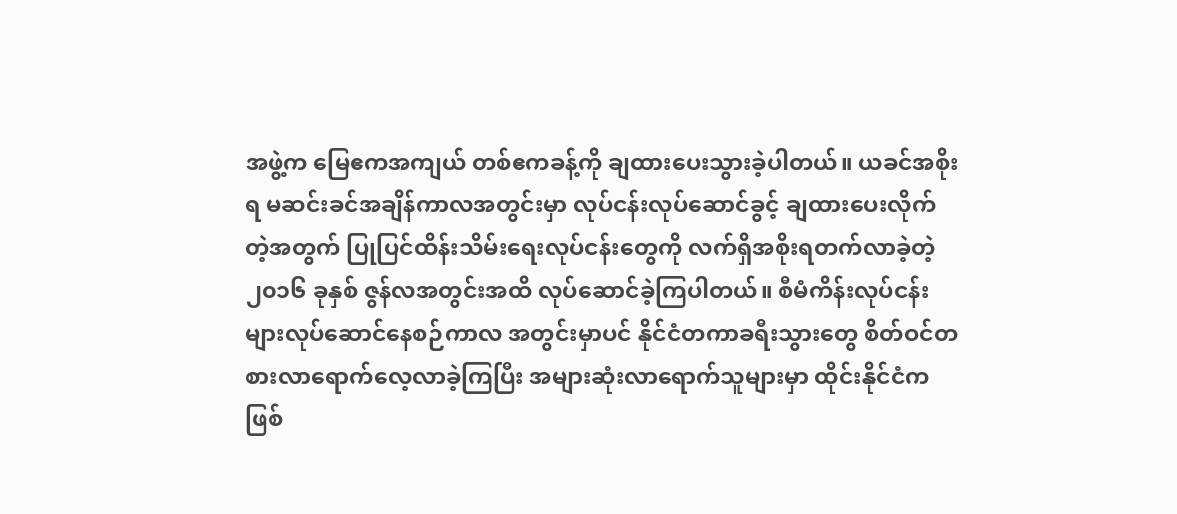အဖွဲ့က မြေဧကအကျယ် တစ်ဧကခန့်ကို ချထားပေးသွားခဲ့ပါတယ်။ ယခင်အစိုးရ မဆင်းခင်အချိန်ကာလအတွင်းမှာ လုပ်ငန်းလုပ်ဆောင်ခွင့် ချထားပေးလိုက်တဲ့အတွက် ပြုပြင်ထိန်းသိမ်းရေးလုပ်ငန်းတွေကို လက်ရှိအစိုးရတက်လာခဲ့တဲ့ ၂၀၁၆ ခုနှစ် ဇွန်လအတွင်းအထိ လုပ်ဆောင်ခဲ့ကြပါတယ်။ စီမံကိန်းလုပ်ငန်းများလုပ်ဆောင်နေစဉ်ကာလ အတွင်းမှာပင် နိုင်ငံတကာခရီးသွားတွေ စိတ်ဝင်တစားလာရောက်လေ့လာခဲ့ကြပြီး အများဆုံးလာရောက်သူများမှာ ထိုင်းနိုင်ငံကဖြစ်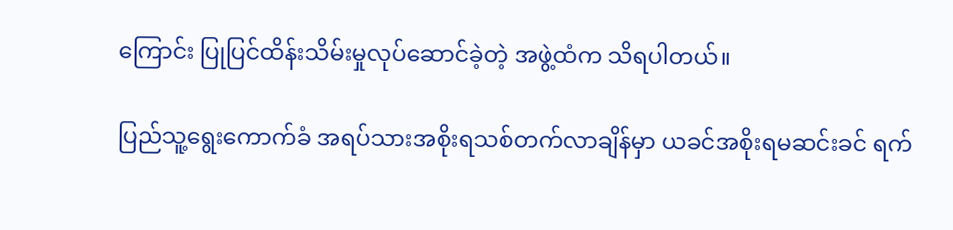ကြောင်း ပြုပြင်ထိန်းသိမ်းမှုလုပ်ဆောင်ခဲ့တဲ့ အဖွဲ့ထံက သိရပါတယ်။

ပြည်သူ့ရွေးကောက်ခံ အရပ်သားအစိုးရသစ်တက်လာချိန်မှာ ယခင်အစိုးရမဆင်းခင် ရက်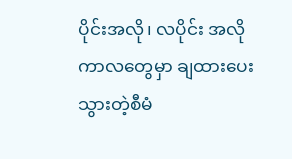ပိုင်းအလို၊ လပိုင်း အလိုကာလတွေမှာ ချထားပေးသွားတဲ့စီမံ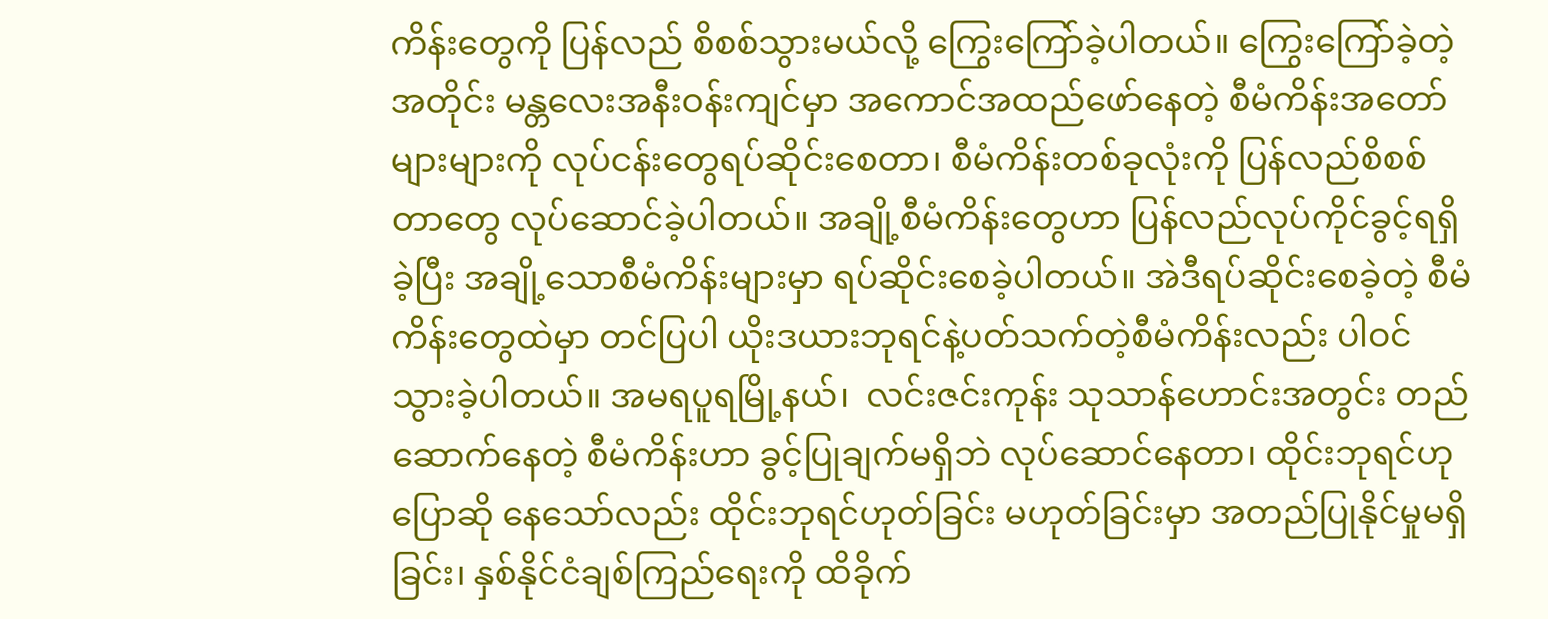ကိန်းတွေကို ပြန်လည် စိစစ်သွားမယ်လို့ ကြွေးကြော်ခဲ့ပါတယ်။ ကြွေးကြော်ခဲ့တဲ့အတိုင်း မန္တလေးအနီးဝန်းကျင်မှာ အကောင်အထည်ဖော်နေတဲ့ စီမံကိန်းအတော်များများကို လုပ်ငန်းတွေရပ်ဆိုင်းစေတာ၊ စီမံကိန်းတစ်ခုလုံးကို ပြန်လည်စိစစ်တာတွေ လုပ်ဆောင်ခဲ့ပါတယ်။ အချို့စီမံကိန်းတွေဟာ ပြန်လည်လုပ်ကိုင်ခွင့်ရရှိခဲ့ပြီး အချို့သောစီမံကိန်းများမှာ ရပ်ဆိုင်းစေခဲ့ပါတယ်။ အဲဒီရပ်ဆိုင်းစေခဲ့တဲ့ စီမံကိန်းတွေထဲမှာ တင်ပြပါ ယိုးဒယားဘုရင်နဲ့ပတ်သက်တဲ့စီမံကိန်းလည်း ပါဝင်သွားခဲ့ပါတယ်။ အမရပူရမြို့နယ်၊  လင်းဇင်းကုန်း သုသာန်ဟောင်းအတွင်း တည်ဆောက်နေတဲ့ စီမံကိန်းဟာ ခွင့်ပြုချက်မရှိဘဲ လုပ်ဆောင်နေတာ၊ ထိုင်းဘုရင်ဟုပြောဆို နေသော်လည်း ထိုင်းဘုရင်ဟုတ်ခြင်း မဟုတ်ခြင်းမှာ အတည်ပြုနိုင်မှုမရှိခြင်း၊ နှစ်နိုင်ငံချစ်ကြည်ရေးကို ထိခိုက်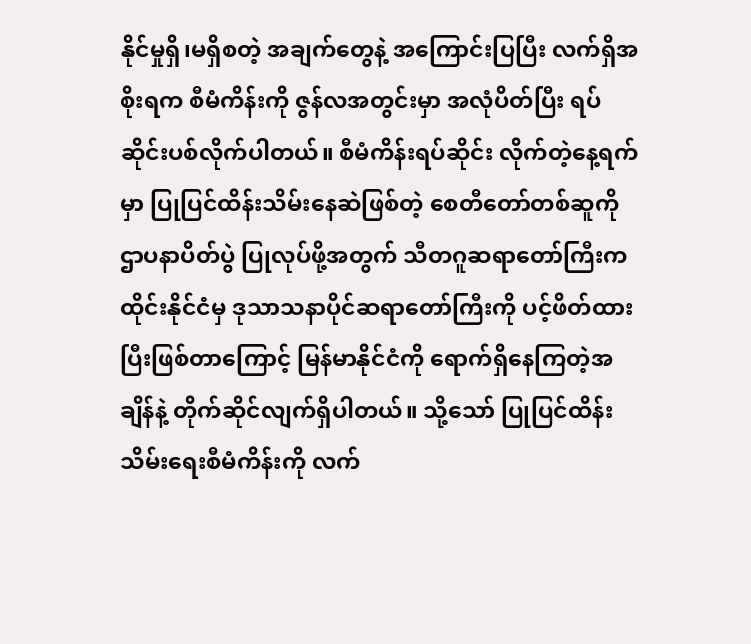နိုင်မှုရှိ၊မရှိစတဲ့ အချက်တွေနဲ့ အကြောင်းပြပြီး လက်ရှိအစိုးရက စီမံကိန်းကို ဇွန်လအတွင်းမှာ အလုံပိတ်ပြီး ရပ်ဆိုင်းပစ်လိုက်ပါတယ်။ စီမံကိန်းရပ်ဆိုင်း လိုက်တဲ့နေ့ရက်မှာ ပြုပြင်ထိန်းသိမ်းနေဆဲဖြစ်တဲ့ စေတီတော်တစ်ဆူကို ဌာပနာပိတ်ပွဲ ပြုလုပ်ဖို့အတွက် သီတဂူဆရာတော်ကြီးက ထိုင်းနိုင်ငံမှ ဒုသာသနာပိုင်ဆရာတော်ကြီးကို ပင့်ဖိတ်ထားပြီးဖြစ်တာကြောင့် မြန်မာနိုင်ငံကို ရောက်ရှိနေကြတဲ့အချိန်နဲ့ တိုက်ဆိုင်လျက်ရှိပါတယ်။ သို့သော် ပြုပြင်ထိန်းသိမ်းရေးစီမံကိန်းကို လက်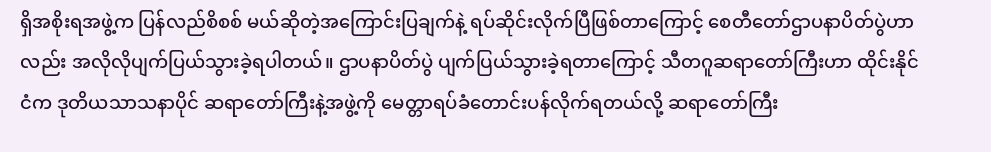ရှိအစိုးရအဖွဲ့က ပြန်လည်စိစစ် မယ်ဆိုတဲ့အကြောင်းပြချက်နဲ့ ရပ်ဆိုင်းလိုက်ပြီဖြစ်တာကြောင့် စေတီတော်ဌာပနာပိတ်ပွဲဟာလည်း အလိုလိုပျက်ပြယ်သွားခဲ့ရပါတယ်။ ဌာပနာပိတ်ပွဲ ပျက်ပြယ်သွားခဲ့ရတာကြောင့် သီတဂူဆရာတော်ကြီးဟာ ထိုင်းနိုင်ငံက ဒုတိယသာသနာပိုင် ဆရာတော်ကြီးနဲ့အဖွဲ့ကို မေတ္တာရပ်ခံတောင်းပန်လိုက်ရတယ်လို့ ဆရာတော်ကြီး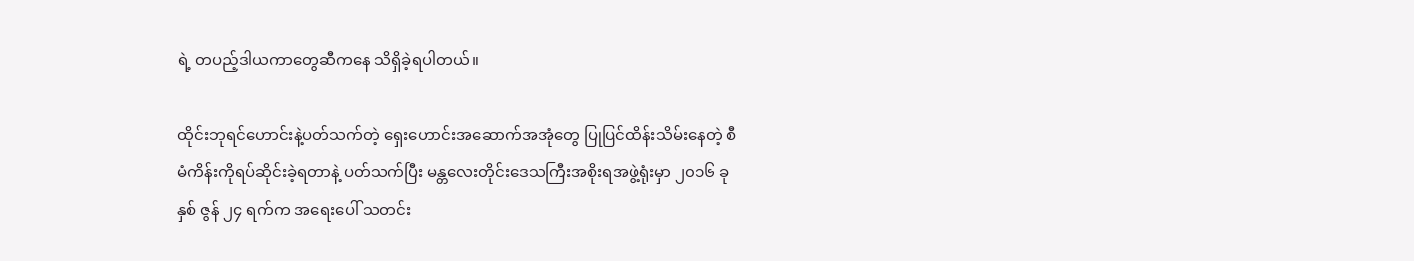ရဲ့ တပည့်ဒါယကာတွေဆီကနေ သိရှိခဲ့ရပါတယ်။

ထိုင်းဘုရင်ဟောင်းနဲ့ပတ်သက်တဲ့ ရှေးဟောင်းအဆောက်အအုံတွေ ပြုပြင်ထိန်းသိမ်းနေတဲ့ စီမံကိန်းကိုရပ်ဆိုင်းခဲ့ရတာနဲ့ ပတ်သက်ပြီး မန္တလေးတိုင်းဒေသကြီးအစိုးရအဖွဲ့ရုံးမှာ ၂၀၁၆ ခုနှစ် ဇွန် ၂၄ ရက်က အရေးပေါ် သတင်း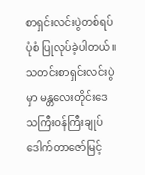စာရှင်းလင်းပွဲတစ်ရပ်ပုံစံ ပြုလုပ်ခဲ့ပါတယ်။ သတင်းစာရှင်းလင်းပွဲမှာ မန္တလေးတိုင်းဒေသကြီးဝန်ကြီးချုပ် ဒေါက်တာဇော်မြင့်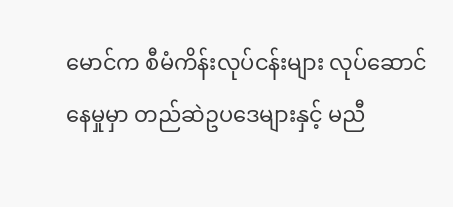မောင်က စီမံကိန်းလုပ်ငန်းများ လုပ်ဆောင်နေမှုမှာ တည်ဆဲဥပဒေများနှင့် မညီ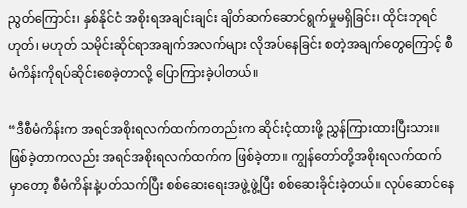ညွတ်ကြောင်း၊ နှစ်နိုင်ငံ အစိုးရအချင်းချင်း ချိတ်ဆက်ဆောင်ရွက်မှုမရှိခြင်း၊ ထိုင်းဘုရင် ဟုတ်၊ မဟုတ် သမိုင်းဆိုင်ရာအချက်အလက်များ လိုအပ်နေခြင်း စတဲ့အချက်တွေကြောင့် စီမံကိန်းကိုရပ်ဆိုင်းစေခဲ့တာလို့ ပြောကြားခဲ့ပါတယ်။

“ဒီစီမံကိန်းက အရင်အစိုးရလက်ထက်ကတည်းက ဆိုင်းငံ့ထားဖို့ ညွှန်ကြားထားပြီးသား။ ဖြစ်ခဲ့တာကလည်း အရင်အစိုးရလက်ထက်က ဖြစ်ခဲ့တာ။ ကျွန်တော်တို့အစိုးရလက်ထက်မှာတော့ စီမံကိန်းနဲ့ပတ်သက်ပြီး စစ်ဆေးရေးအဖွဲ့ဖွဲ့ပြီး စစ်ဆေးခိုင်းခဲ့တယ်။ လုပ်ဆောင်နေ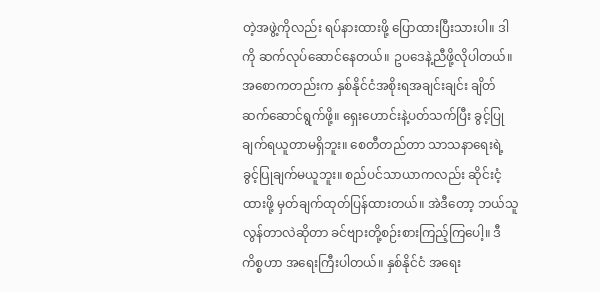တဲ့အဖွဲ့ကိုလည်း ရပ်နားထားဖို့ ပြောထားပြီးသားပါ။ ဒါကို ဆက်လုပ်ဆောင်နေတယ်။ ဥပဒေနဲ့ညီဖို့လိုပါတယ်။ အစောကတည်းက နှစ်နိုင်ငံအစိုးရအချင်းချင်း ချိတ်ဆက်ဆောင်ရွက်ဖို့။ ရှေးဟောင်းနဲ့ပတ်သက်ပြီး ခွင့်ပြုချက်ရယူတာမရှိဘူး။ စေတီတည်တာ သာသနာရေးရဲ့ ခွင့်ပြုချက်မယူဘူး။ စည်ပင်သာယာကလည်း ဆိုင်းငံ့ထားဖို့ မှတ်ချက်ထုတ်ပြန်ထားတယ်။ အဲဒီတော့ ဘယ်သူလွန်တာလဲဆိုတာ ခင်ဗျားတို့စဉ်းစားကြည့်ကြပေါ့။ ဒီကိစ္စဟာ အရေးကြီးပါတယ်။ နှစ်နိုင်ငံ အရေး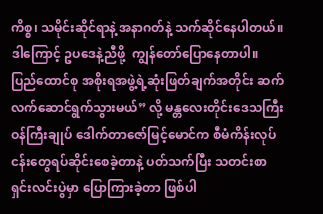ကိစ္စ၊ သမိုင်းဆိုင်ရာနဲ့ အနာဂတ်နဲ့ သက်ဆိုင်နေပါတယ်။ ဒါကြောင့် ဥပဒေနဲ့ညီဖို့  ကျွန်တော်ပြောနေတာပါ။ ပြည်ထောင်စု အစိုးရအဖွဲ့ရဲ့ဆုံးဖြတ်ချက်အတိုင်း ဆက်လက်ဆောင်ရွက်သွားမယ်” လို့ မန္တလေးတိုင်းဒေသကြီးဝန်ကြီးချုပ် ဒေါက်တာဇော်မြင့်မောင်က စီမံကိန်းလုပ်ငန်းတွေရပ်ဆိုင်းစေခဲ့တာနဲ့ ပတ်သက်ပြီး သတင်းစာရှင်းလင်းပွဲမှာ ပြောကြားခဲ့တာ ဖြစ်ပါ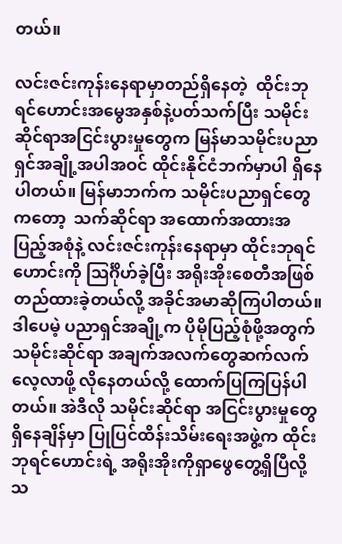တယ်။

လင်းဇင်းကုန်းနေရာမှာတည်ရှိနေတဲ့  ထိုင်းဘုရင်ဟောင်းအမွေအနှစ်နဲ့ပတ်သက်ပြီး သမိုင်းဆိုင်ရာအငြင်းပွားမှုတွေက မြန်မာသမိုင်းပညာရှင်အချို့အပါအဝင် ထိုင်းနိုင်ငံဘက်မှာပါ ရှိနေပါတယ်။ မြန်မာဘက်က သမိုင်းပညာရှင်တွေကတော့  သက်ဆိုင်ရာ အထောက်အထားအပြည့်အစုံနဲ့ လင်းဇင်းကုန်းနေရာမှာ ထိုင်းဘုရင်ဟောင်းကို သြင်္ဂိုဟ်ခဲ့ပြီး အရိုးအိုးစေတီအဖြစ် တည်ထားခဲ့တယ်လို့ အခိုင်အမာဆိုကြပါတယ်။ ဒါပေမဲ့ ပညာရှင်အချို့က ပိုမိုပြည့်စုံဖို့အတွက်  သမိုင်းဆိုင်ရာ အချက်အလက်တွေဆက်လက်လေ့လာဖို့ လိုနေတယ်လို့ ထောက်ပြကြပြန်ပါတယ်။ အဲဒီလို သမိုင်းဆိုင်ရာ အငြင်းပွားမှုတွေရှိနေချိန်မှာ ပြုပြင်ထိန်းသိမ်းရေးအဖွဲ့က ထိုင်းဘုရင်ဟောင်းရဲ့ အရိုးအိုးကိုရှာဖွေတွေ့ရှိပြီလို့ သ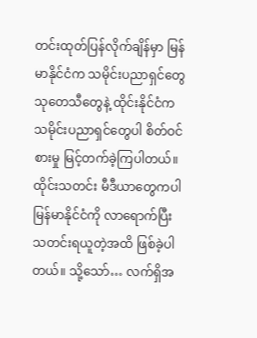တင်းထုတ်ပြန်လိုက်ချိန်မှာ မြန်မာနိုင်ငံက သမိုင်းပညာရှင်တွေ သုတေသီတွေနဲ့ ထိုင်းနိုင်ငံကသမိုင်းပညာရှင်တွေပါ စိတ်ဝင်စားမှု မြင့်တက်ခဲ့ကြပါတယ်။ ထိုင်းသတင်း မီဒီယာတွေကပါ မြန်မာနိုင်ငံကို လာရောက်ပြီး သတင်းရယူတဲ့အထိ ဖြစ်ခဲ့ပါတယ်။ သို့သော်… လက်ရှိအ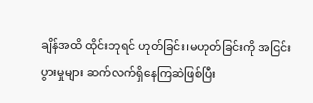ချိန်အထိ ထိုင်းဘုရင် ဟုတ်ခြင်း၊မဟုတ်ခြင်းကို အငြင်းပွားမှုများ ဆက်လက်ရှိနေကြဆဲဖြစ်ပြီး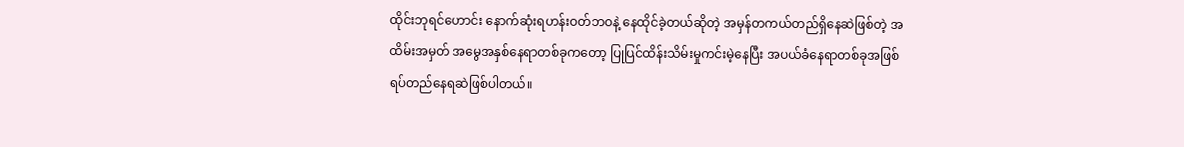ထိုင်းဘုရင်ဟောင်း နောက်ဆုံးရဟန်းဝတ်ဘဝနဲ့ နေထိုင်ခဲ့တယ်ဆိုတဲ့ အမှန်တကယ်တည်ရှိနေဆဲဖြစ်တဲ့ အထိမ်းအမှတ် အမွေအနှစ်နေရာတစ်ခုကတော့ ပြုပြင်ထိန်းသိမ်းမှုကင်းမဲ့နေပြီး အပယ်ခံနေရာတစ်ခုအဖြစ် ရပ်တည်နေရဆဲဖြစ်ပါတယ်။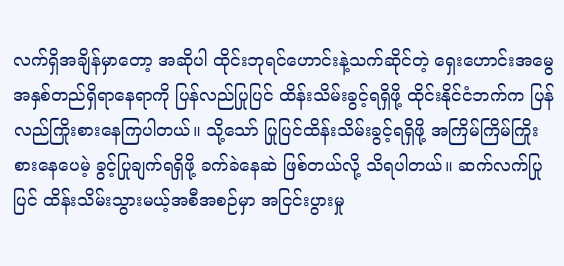လက်ရှိအချိန်မှာတော့ အဆိုပါ ထိုင်းဘုရင်ဟောင်းနဲ့သက်ဆိုင်တဲ့ ရှေးဟောင်းအမွေအနှစ်တည်ရှိရာနေရာကို ပြန်လည်ပြုပြင် ထိန်းသိမ်းခွင့်ရရှိဖို့ ထိုင်းနိုင်ငံဘက်က ပြန်လည်ကြိုးစားနေကြပါတယ်။ သို့သော် ပြုပြင်ထိန်းသိမ်းခွင့်ရရှိဖို့ အကြိမ်ကြိမ်ကြိုးစားနေပေမဲ့ ခွင့်ပြုချက်ရရှိဖို့ ခက်ခဲနေဆဲ ဖြစ်တယ်လို့ သိရပါတယ်။ ဆက်လက်ပြုပြင် ထိန်းသိမ်းသွားမယ့်အစီအစဉ်မှာ အငြင်းပွားမှု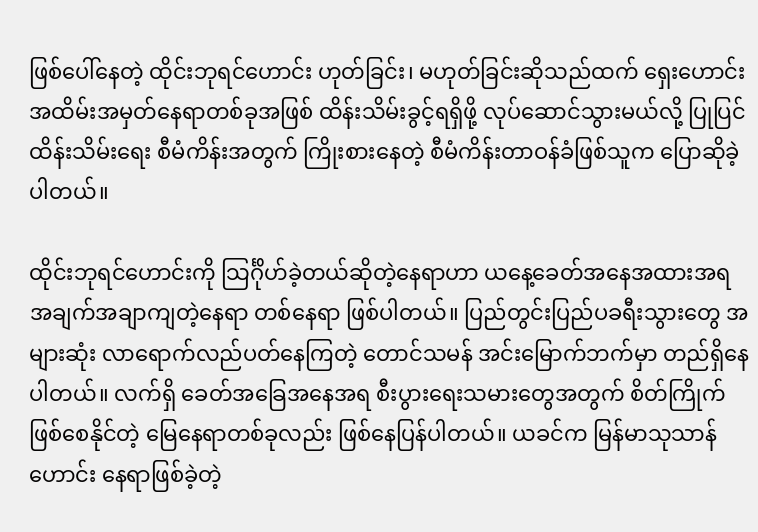ဖြစ်ပေါ်နေတဲ့ ထိုင်းဘုရင်ဟောင်း ဟုတ်ခြင်း၊ မဟုတ်ခြင်းဆိုသည်ထက် ရှေးဟောင်းအထိမ်းအမှတ်နေရာတစ်ခုအဖြစ် ထိန်းသိမ်းခွင့်ရရှိဖို့ လုပ်ဆောင်သွားမယ်လို့ ပြုပြင်ထိန်းသိမ်းရေး စီမံကိန်းအတွက် ကြိုးစားနေတဲ့ စီမံကိန်းတာဝန်ခံဖြစ်သူက ပြောဆိုခဲ့ပါတယ်။

ထိုင်းဘုရင်ဟောင်းကို သြင်္ဂိုဟ်ခဲ့တယ်ဆိုတဲ့နေရာဟာ ယနေ့ခေတ်အနေအထားအရ အချက်အချာကျတဲ့နေရာ တစ်နေရာ ဖြစ်ပါတယ်။ ပြည်တွင်းပြည်ပခရီးသွားတွေ အများဆုံး လာရောက်လည်ပတ်နေကြတဲ့ တောင်သမန် အင်းမြောက်ဘက်မှာ တည်ရှိနေပါတယ်။ လက်ရှိ ခေတ်အခြေအနေအရ စီးပွားရေးသမားတွေအတွက် စိတ်ကြိုက်ဖြစ်စေနိုင်တဲ့ မြေနေရာတစ်ခုလည်း ဖြစ်နေပြန်ပါတယ်။ ယခင်က မြန်မာသုသာန်ဟောင်း နေရာဖြစ်ခဲ့တဲ့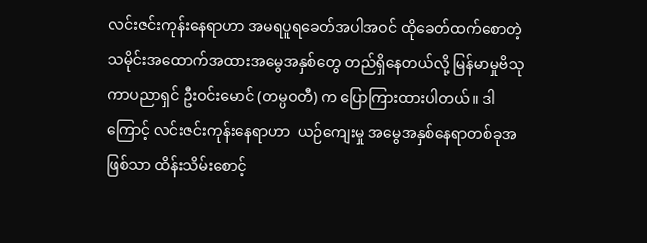လင်းဇင်းကုန်းနေရာဟာ အမရပူရခေတ်အပါအဝင် ထိုခေတ်ထက်စောတဲ့ သမိုင်းအထောက်အထားအမွေအနှစ်တွေ တည်ရှိနေတယ်လို့ မြန်မာမှုဗိသုကာပညာရှင် ဦးဝင်းမောင် (တမ္ပဝတီ) က ပြောကြားထားပါတယ်။ ဒါကြောင့် လင်းဇင်းကုန်းနေရာဟာ  ယဉ်ကျေးမှု အမွေအနှစ်နေရာတစ်ခုအဖြစ်သာ ထိန်းသိမ်းစောင့်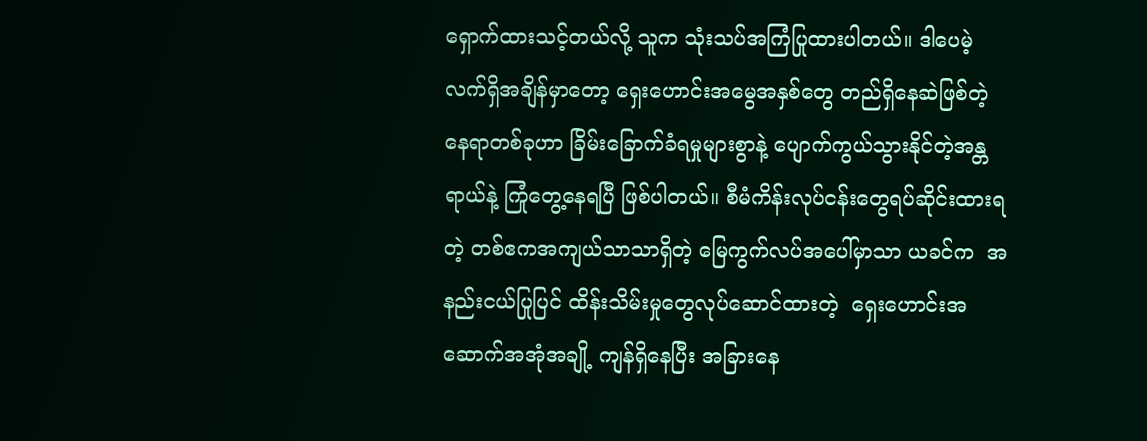ရှောက်ထားသင့်တယ်လို့ သူက သုံးသပ်အကြံပြုထားပါတယ်။ ဒါပေမဲ့ လက်ရှိအချိန်မှာတော့ ရှေးဟောင်းအမွေအနှစ်တွေ တည်ရှိနေဆဲဖြစ်တဲ့နေရာတစ်ခုဟာ ခြိမ်းခြောက်ခံရမှုများစွာနဲ့ ပျောက်ကွယ်သွားနိုင်တဲ့အန္တရာယ်နဲ့ ကြုံတွေ့နေရပြီ ဖြစ်ပါတယ်။ စီမံကိန်းလုပ်ငန်းတွေရပ်ဆိုင်းထားရတဲ့ တစ်ဧကအကျယ်သာသာရှိတဲ့ မြေကွက်လပ်အပေါ်မှာသာ ယခင်က  အနည်းငယ်ပြုပြင် ထိန်းသိမ်းမှုတွေလုပ်ဆောင်ထားတဲ့  ရှေးဟောင်းအဆောက်အအုံအချို့ ကျန်ရှိနေပြီး အခြားနေ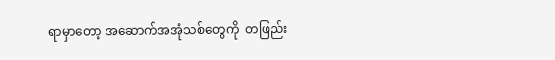ရာမှာတော့ အဆောက်အအုံသစ်တွေကို  တဖြည်း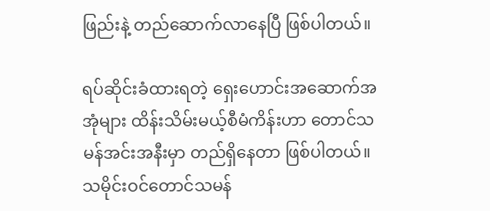ဖြည်းနဲ့ တည်ဆောက်လာနေပြီ ဖြစ်ပါတယ်။

ရပ်ဆိုင်းခံထားရတဲ့ ရှေးဟောင်းအဆောက်အအုံများ ထိန်းသိမ်းမယ့်စီမံကိန်းဟာ တောင်သမန်အင်းအနီးမှာ တည်ရှိနေတာ ဖြစ်ပါတယ်။ သမိုင်းဝင်တောင်သမန်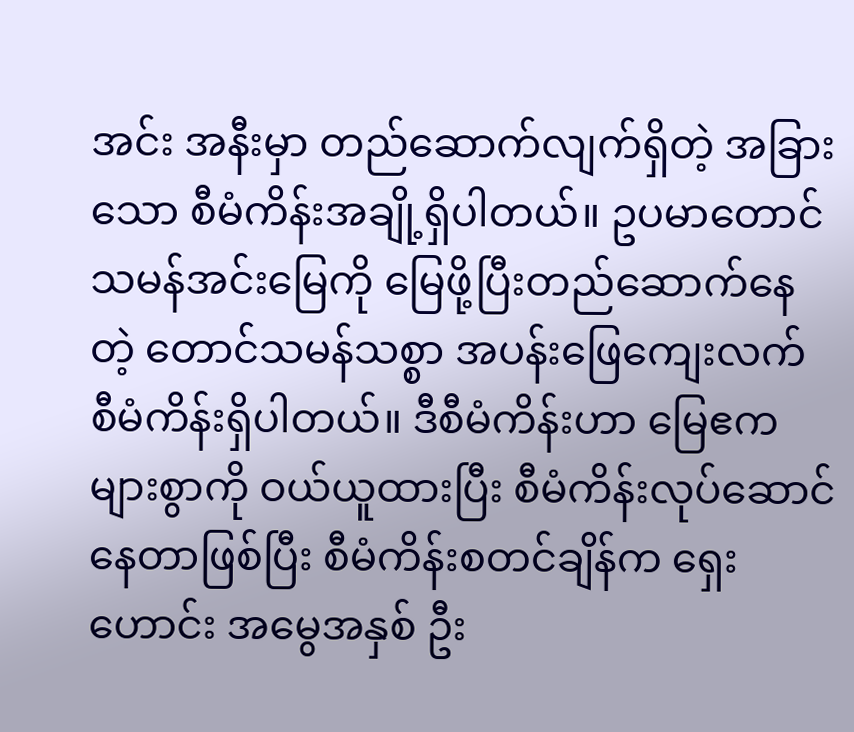အင်း အနီးမှာ တည်ဆောက်လျက်ရှိတဲ့ အခြားသော စီမံကိန်းအချို့ရှိပါတယ်။ ဥပမာတောင် သမန်အင်းမြေကို မြေဖို့ပြီးတည်ဆောက်နေတဲ့ တောင်သမန်သစ္စာ အပန်းဖြေကျေးလက် စီမံကိန်းရှိပါတယ်။ ဒီစီမံကိန်းဟာ မြေဧကများစွာကို ဝယ်ယူထားပြီး စီမံကိန်းလုပ်ဆောင်နေတာဖြစ်ပြီး စီမံကိန်းစတင်ချိန်က ရှေးဟောင်း အမွေအနှစ် ဦး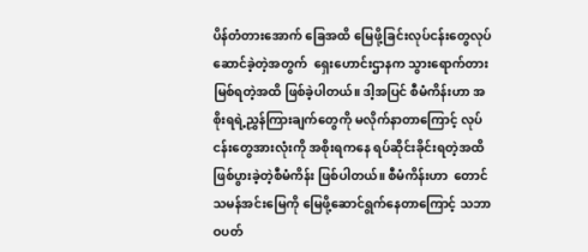ပိန်တံတားအောက် ခြေအထိ မြေဖို့ခြင်းလုပ်ငန်းတွေလုပ်ဆောင်ခဲ့တဲ့အတွက်  ရှေးဟောင်းဌာနက သွားရောက်တားမြစ်ရတဲ့အထိ ဖြစ်ခဲ့ပါတယ်။ ဒါ့အပြင် စီမံကိန်းဟာ အစိုးရရဲ့ညွှန်ကြားချက်တွေကို မလိုက်နာတာကြောင့် လုပ်ငန်းတွေအားလုံးကို အစိုးရကနေ ရပ်ဆိုင်းခိုင်းရတဲ့အထိ ဖြစ်ပွားခဲ့တဲ့စီမံကိန်း ဖြစ်ပါတယ်။ စီမံကိန်းဟာ  တောင်သမန်အင်းမြေကို မြေဖို့ဆောင်ရွက်နေတာကြောင့် သဘာဝပတ်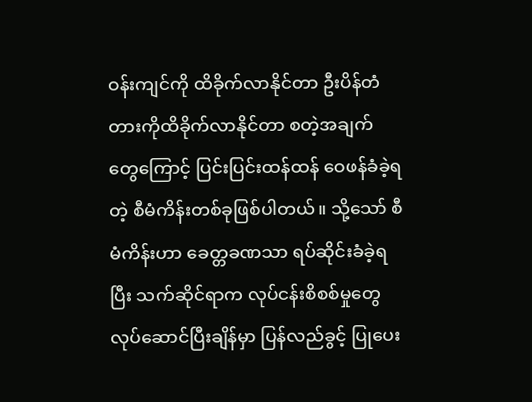ဝန်းကျင်ကို ထိခိုက်လာနိုင်တာ ဦးပိန်တံတားကိုထိခိုက်လာနိုင်တာ စတဲ့အချက်တွေကြောင့် ပြင်းပြင်းထန်ထန် ဝေဖန်ခံခဲ့ရတဲ့ စီမံကိန်းတစ်ခုဖြစ်ပါတယ်။ သို့သော် စီမံကိန်းဟာ ခေတ္တခဏသာ ရပ်ဆိုင်းခံခဲ့ရပြီး သက်ဆိုင်ရာက လုပ်ငန်းစိစစ်မှုတွေ လုပ်ဆောင်ပြီးချိန်မှာ ပြန်လည်ခွင့် ပြုပေး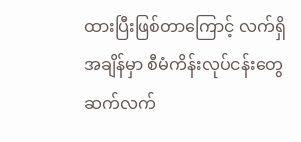ထားပြီးဖြစ်တာကြောင့် လက်ရှိအချိန်မှာ စီမံကိန်းလုပ်ငန်းတွေ ဆက်လက်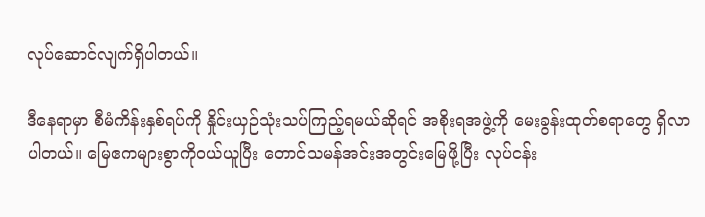လုပ်ဆောင်လျက်ရှိပါတယ်။

ဒီနေရာမှာ စီမံကိန်းနှစ်ရပ်ကို နှိုင်းယှဉ်သုံးသပ်ကြည့်ရမယ်ဆိုရင် အစိုးရအဖွဲ့ကို မေးခွန်းထုတ်စရာတွေ ရှိလာပါတယ်။ မြေဧကများစွာကိုဝယ်ယူပြီး တောင်သမန်အင်းအတွင်းမြေဖို့ပြီး လုပ်ငန်း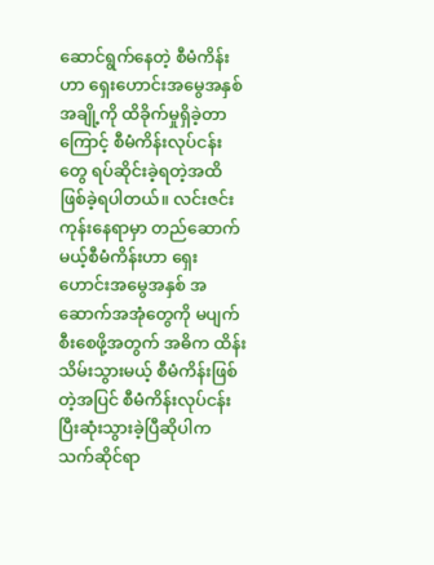ဆောင်ရွက်နေတဲ့ စီမံကိန်းဟာ ရှေးဟောင်းအမွေအနှစ်အချို့ကို ထိခိုက်မှုရှိခဲ့တာကြောင့် စီမံကိန်းလုပ်ငန်းတွေ ရပ်ဆိုင်းခဲ့ရတဲ့အထိ ဖြစ်ခဲ့ရပါတယ်။ လင်းဇင်းကုန်းနေရာမှာ တည်ဆောက်မယ့်စီမံကိန်းဟာ ရှေးဟောင်းအမွေအနှစ် အဆောက်အအုံတွေကို မပျက်စီးစေဖို့အတွက် အဓိက ထိန်းသိမ်းသွားမယ့် စီမံကိန်းဖြစ်တဲ့အပြင် စီမံကိန်းလုပ်ငန်း ပြီးဆုံးသွားခဲ့ပြီဆိုပါက သက်ဆိုင်ရာ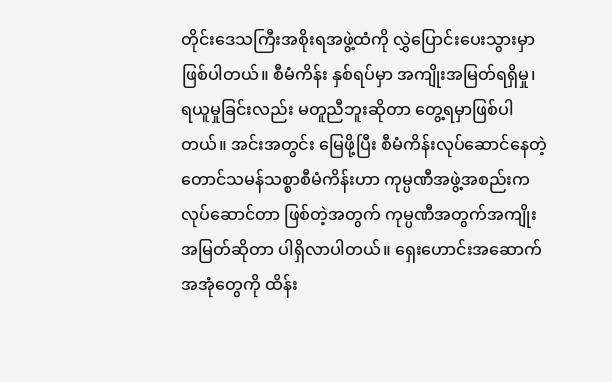တိုင်းဒေသကြီးအစိုးရအဖွဲ့ထံကို လွှဲပြောင်းပေးသွားမှာ ဖြစ်ပါတယ်။ စီမံကိန်း နှစ်ရပ်မှာ အကျိုးအမြတ်ရရှိမှု၊ ရယူမှုခြင်းလည်း မတူညီဘူးဆိုတာ တွေ့ရမှာဖြစ်ပါတယ်။ အင်းအတွင်း မြေဖို့ပြီး စီမံကိန်းလုပ်ဆောင်နေတဲ့ တောင်သမန်သစ္စာစီမံကိန်းဟာ ကုမ္ပဏီအဖွဲ့အစည်းကလုပ်ဆောင်တာ ဖြစ်တဲ့အတွက် ကုမ္ပဏီအတွက်အကျိုးအမြတ်ဆိုတာ ပါရှိလာပါတယ်။ ရှေးဟောင်းအဆောက်အအုံတွေကို ထိန်း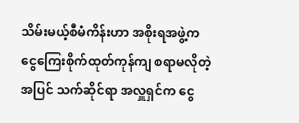သိမ်းမယ့်စီမံကိန်းဟာ အစိုးရအဖွဲ့က ငွေကြေးစိုက်ထုတ်ကုန်ကျ စရာမလိုတဲ့အပြင် သက်ဆိုင်ရာ အလှူရှင်က ငွေ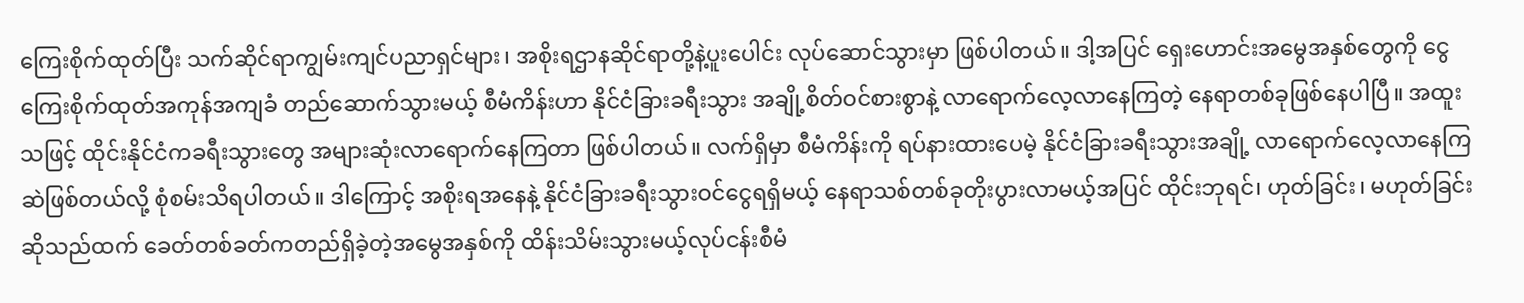ကြေးစိုက်ထုတ်ပြီး သက်ဆိုင်ရာကျွမ်းကျင်ပညာရှင်များ၊ အစိုးရဌာနဆိုင်ရာတို့နဲ့ပူးပေါင်း လုပ်ဆောင်သွားမှာ ဖြစ်ပါတယ်။ ဒါ့အပြင် ရှေးဟောင်းအမွေအနှစ်တွေကို ငွေကြေးစိုက်ထုတ်အကုန်အကျခံ တည်ဆောက်သွားမယ့် စီမံကိန်းဟာ နိုင်ငံခြားခရီးသွား အချို့စိတ်ဝင်စားစွာနဲ့ လာရောက်လေ့လာနေကြတဲ့ နေရာတစ်ခုဖြစ်နေပါပြီ။ အထူးသဖြင့် ထိုင်းနိုင်ငံကခရီးသွားတွေ အများဆုံးလာရောက်နေကြတာ ဖြစ်ပါတယ်။ လက်ရှိမှာ စီမံကိန်းကို ရပ်နားထားပေမဲ့ နိုင်ငံခြားခရီးသွားအချို့ လာရောက်လေ့လာနေကြဆဲဖြစ်တယ်လို့ စုံစမ်းသိရပါတယ်။ ဒါကြောင့် အစိုးရအနေနဲ့ နိုင်ငံခြားခရီးသွားဝင်ငွေရရှိမယ့် နေရာသစ်တစ်ခုတိုးပွားလာမယ့်အပြင် ထိုင်းဘုရင်၊ ဟုတ်ခြင်း၊ မဟုတ်ခြင်းဆိုသည်ထက် ခေတ်တစ်ခတ်ကတည်ရှိခဲ့တဲ့အမွေအနှစ်ကို ထိန်းသိမ်းသွားမယ့်လုပ်ငန်းစီမံ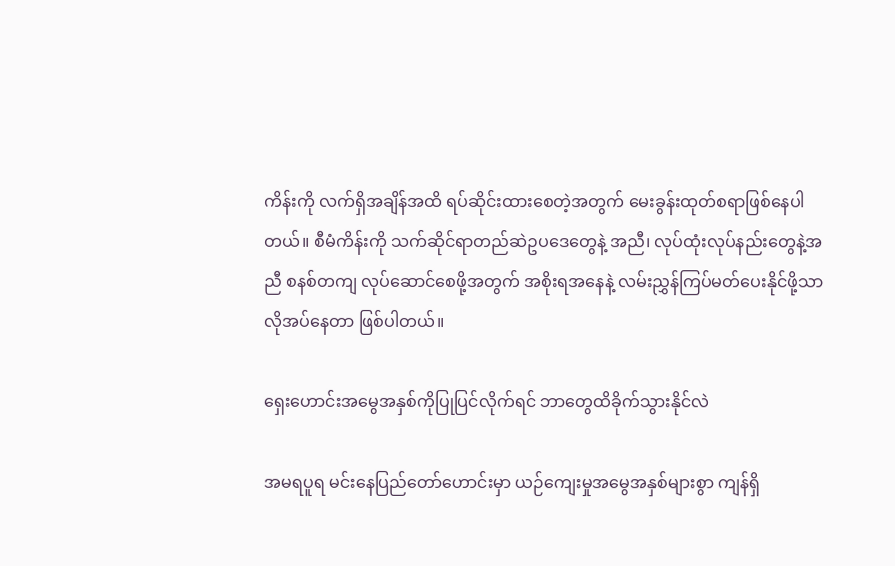ကိန်းကို လက်ရှိအချိန်အထိ ရပ်ဆိုင်းထားစေတဲ့အတွက် မေးခွန်းထုတ်စရာဖြစ်နေပါတယ်။ စီမံကိန်းကို သက်ဆိုင်ရာတည်ဆဲဥပဒေတွေနဲ့ အညီ၊ လုပ်ထုံးလုပ်နည်းတွေနဲ့အညီ စနစ်တကျ လုပ်ဆောင်စေဖို့အတွက် အစိုးရအနေနဲ့ လမ်းညွှန်ကြပ်မတ်ပေးနိုင်ဖို့သာ လိုအပ်နေတာ ဖြစ်ပါတယ်။

ရှေးဟောင်းအမွေအနှစ်ကိုပြုပြင်လိုက်ရင် ဘာတွေထိခိုက်သွားနိုင်လဲ

အမရပူရ မင်းနေပြည်တော်ဟောင်းမှာ ယဉ်ကျေးမှုအမွေအနှစ်များစွာ ကျန်ရှိ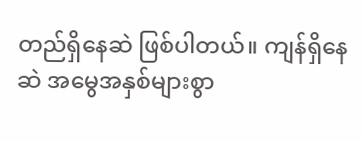တည်ရှိနေဆဲ ဖြစ်ပါတယ်။ ကျန်ရှိနေဆဲ အမွေအနှစ်များစွာ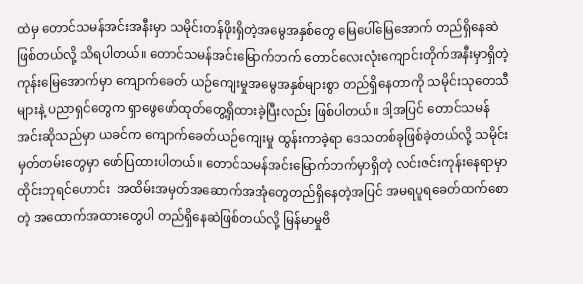ထဲမှ တောင်သမန်အင်းအနီးမှာ သမိုင်းတန်ဖိုးရှိတဲ့အမွေအနှစ်တွေ မြေပေါ်မြေအောက် တည်ရှိနေဆဲဖြစ်တယ်လို့ သိရပါတယ်။ တောင်သမန်အင်းမြောက်ဘက် တောင်လေးလုံးကျောင်းတိုက်အနီးမှာရှိတဲ့  ကုန်းမြေအောက်မှာ ကျောက်ခေတ် ယဉ်ကျေးမှုအမွေအနှစ်များစွာ တည်ရှိနေတာကို သမိုင်းသုတေသီများနဲ့ ပညာရှင်တွေက ရှာဖွေဖော်ထုတ်တွေ့ရှိထားခဲ့ပြီးလည်း ဖြစ်ပါတယ်။ ဒါ့အပြင် တောင်သမန်အင်းဆိုသည်မှာ ယခင်က ကျောက်ခေတ်ယဉ်ကျေးမှု ထွန်းကာခဲ့ရာ ဒေသတစ်ခုဖြစ်ခဲ့တယ်လို့ သမိုင်းမှတ်တမ်းတွေမှာ ဖော်ပြထားပါတယ်။ တောင်သမန်အင်းမြောက်ဘက်မှာရှိတဲ့ လင်းဇင်းကုန်းနေရာမှာ ထိုင်းဘုရင်ဟောင်း  အထိမ်းအမှတ်အဆောက်အအုံတွေတည်ရှိနေတဲ့အပြင် အမရပူရခေတ်ထက်စောတဲ့ အထောက်အထားတွေပါ တည်ရှိနေဆဲဖြစ်တယ်လို့ မြန်မာမှုဗိ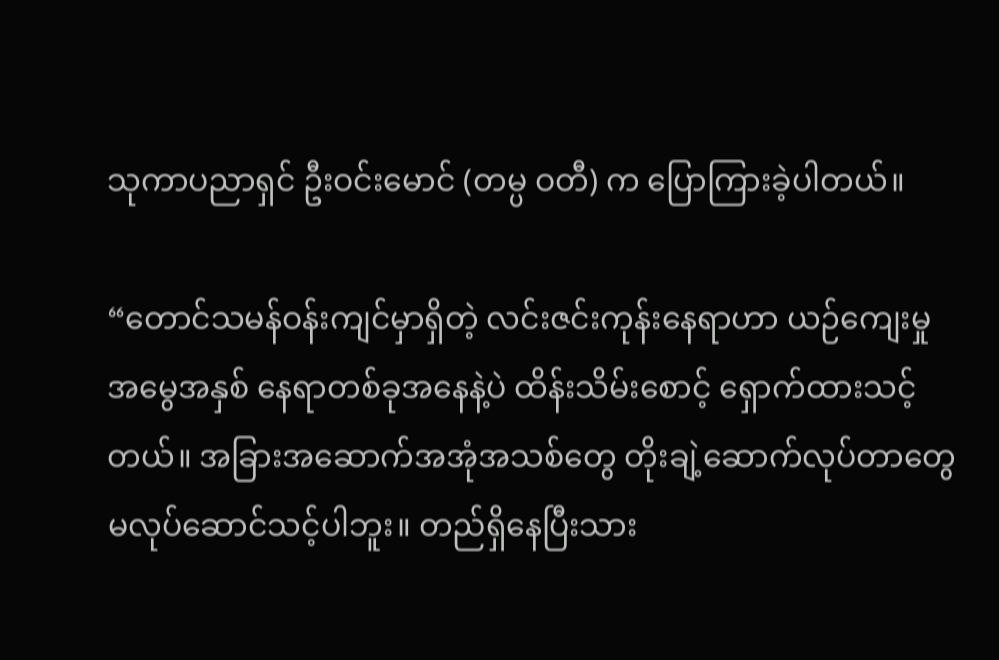သုကာပညာရှင် ဦးဝင်းမောင် (တမ္ပ ဝတီ) က ပြောကြားခဲ့ပါတယ်။

“တောင်သမန်ဝန်းကျင်မှာရှိတဲ့ လင်းဇင်းကုန်းနေရာဟာ ယဉ်ကျေးမှုအမွေအနှစ် နေရာတစ်ခုအနေနဲ့ပဲ ထိန်းသိမ်းစောင့် ရှောက်ထားသင့်တယ်။ အခြားအဆောက်အအုံအသစ်တွေ တိုးချဲ့ဆောက်လုပ်တာတွေ မလုပ်ဆောင်သင့်ပါဘူး။ တည်ရှိနေပြီးသား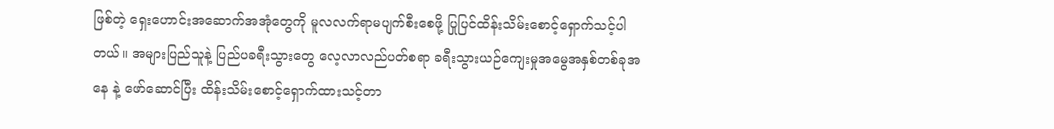ဖြစ်တဲ့ ရှေးဟောင်းအဆောက်အအုံတွေကို မူလလက်ရာမပျက်စီးစေဖို့ ပြုပြင်ထိန်းသိမ်းစောင့်ရှောက်သင့်ပါတယ်။ အများပြည်သူနဲ့ ပြည်ပခရီးသွားတွေ လေ့လာလည်ပတ်စရာ ခရီးသွားယဉ်ကျေးမှုအမွေအနှစ်တစ်ခုအနေ နဲ့ ဖော်ဆောင်ပြီး ထိန်းသိမ်းစောင့်ရှောက်ထားသင့်တာ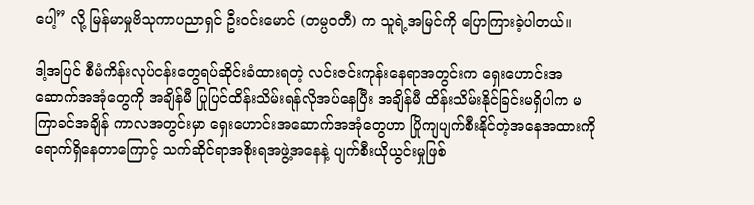ပေါ့” လို့ မြန်မာမှုဗိသုကာပညာရှင် ဦးဝင်းမောင် (တမ္ပဝတီ) က သူရဲ့အမြင်ကို ပြောကြားခဲ့ပါတယ်။

ဒါ့အပြင် စီမံကိန်းလုပ်ငန်းတွေရပ်ဆိုင်းခံထားရတဲ့ လင်းဇင်းကုန်းနေရာအတွင်းက ရှေးဟောင်းအဆောက်အအုံတွေကို အချိန်မီ ပြုပြင်ထိန်းသိမ်းရန်လိုအပ်နေပြီး အချိန်မီ ထိန်းသိမ်းနိုင်ခြင်းမရှိပါက မကြာခင်အချိန် ကာလအတွင်းမှာ ရှေးဟောင်းအဆောက်အအုံတွေဟာ ပြိုကျပျက်စီးနိုင်တဲ့အနေအထားကို ရောက်ရှိနေတာကြောင့် သက်ဆိုင်ရာအစိုးရအဖွဲ့အနေနဲ့ ပျက်စီးယိုယွင်းမှုဖြစ်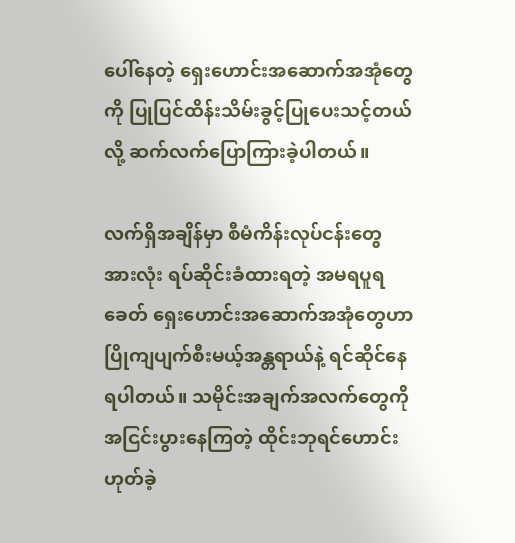ပေါ်နေတဲ့ ရှေးဟောင်းအဆောက်အအုံတွေကို ပြုပြင်ထိန်းသိမ်းခွင့်ပြုပေးသင့်တယ်လို့ ဆက်လက်ပြောကြားခဲ့ပါတယ်။

လက်ရှိအချိန်မှာ စီမံကိန်းလုပ်ငန်းတွေအားလုံး ရပ်ဆိုင်းခံထားရတဲ့ အမရပူရခေတ် ရှေးဟောင်းအဆောက်အအုံတွေဟာ ပြိုကျပျက်စီးမယ့်အန္တရာယ်နဲ့ ရင်ဆိုင်နေရပါတယ်။ သမိုင်းအချက်အလက်တွေကို အငြင်းပွားနေကြတဲ့ ထိုင်းဘုရင်ဟောင်း ဟုတ်ခဲ့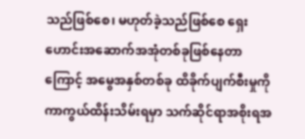သည်ဖြစ်စေ၊ မဟုတ်ခဲ့သည်ဖြစ်စေ ရှေးဟောင်းအဆောက်အအုံတစ်ခုဖြစ်နေတာကြောင့် အမွေအနှစ်တစ်ခု ထိခိုက်ပျက်စီးမှုကို ကာကွယ်ထိန်းသိမ်းရမှာ သက်ဆိုင်ရာအစိုးရအ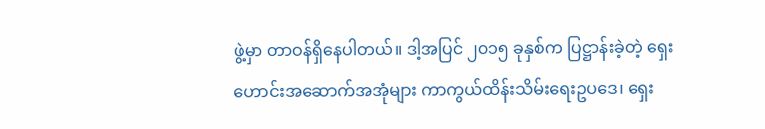ဖွဲ့မှာ တာဝန်ရှိနေပါတယ်။ ဒါ့အပြင် ၂၀၁၅ ခုနှစ်က ပြဋ္ဌာန်းခဲ့တဲ့ ရှေးဟောင်းအဆောက်အအုံများ ကာကွယ်ထိန်းသိမ်းရေးဥပဒေ၊ ရှေး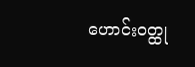ဟောင်းဝတ္ထု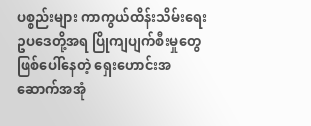ပစ္စည်းများ ကာကွယ်ထိန်းသိမ်းရေး ဥပဒေတို့အရ ပြိုကျပျက်စီးမှုတွေဖြစ်ပေါ်နေတဲ့ ရှေးဟောင်းအဆောက်အအုံ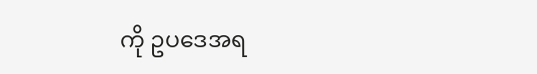ကို ဥပဒေအရ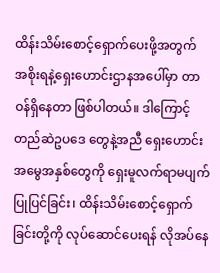ထိန်းသိမ်းစောင့်ရှောက်ပေးဖို့အတွက် အစိုးရနဲ့ရှေးဟောင်းဌာနအပေါ်မှာ တာဝန်ရှိနေတာ ဖြစ်ပါတယ်။ ဒါကြောင့် တည်ဆဲဥပဒေ တွေနဲ့အညီ ရှေးဟောင်းအမွေအနှစ်တွေကို ရှေးမူလက်ရာမပျက် ပြုပြင်ခြင်း၊ ထိန်းသိမ်းစောင့်ရှောက်ခြင်းတို့ကို လုပ်ဆောင်ပေးရန် လိုအပ်နေ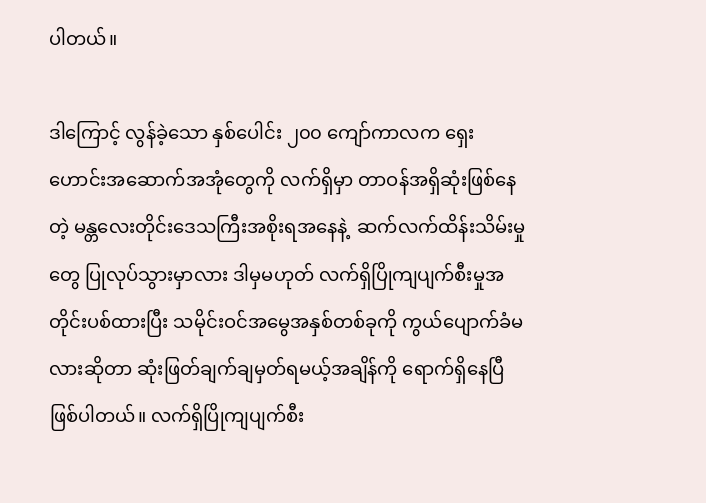ပါတယ်။

ဒါကြောင့် လွန်ခဲ့သော နှစ်ပေါင်း ၂၀၀ ကျော်ကာလက ရှေးဟောင်းအဆောက်အအုံတွေကို လက်ရှိမှာ တာဝန်အရှိဆုံးဖြစ်နေတဲ့ မန္တလေးတိုင်းဒေသကြီးအစိုးရအနေနဲ့  ဆက်လက်ထိန်းသိမ်းမှုတွေ ပြုလုပ်သွားမှာလား ဒါမှမဟုတ် လက်ရှိပြိုကျပျက်စီးမှုအတိုင်းပစ်ထားပြီး သမိုင်းဝင်အမွေအနှစ်တစ်ခုကို ကွယ်ပျောက်ခံမလားဆိုတာ ဆုံးဖြတ်ချက်ချမှတ်ရမယ့်အချိန်ကို ရောက်ရှိနေပြီဖြစ်ပါတယ်။ လက်ရှိပြိုကျပျက်စီး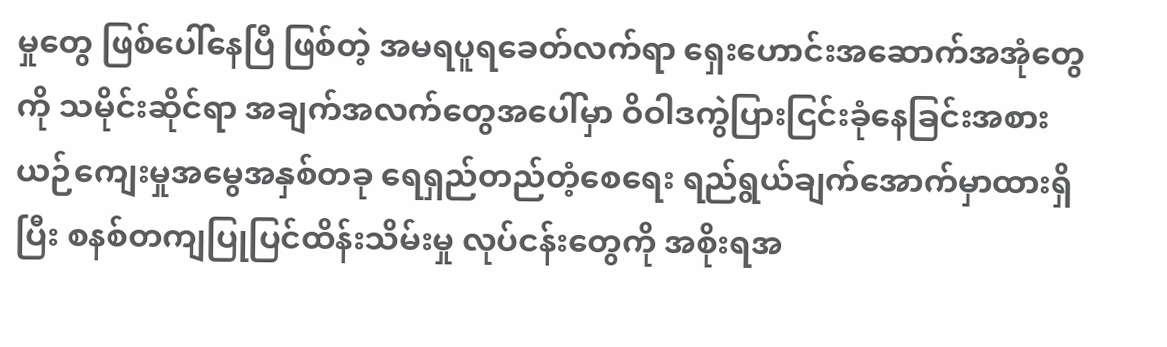မှုတွေ ဖြစ်ပေါ်နေပြီ ဖြစ်တဲ့ အမရပူရခေတ်လက်ရာ ရှေးဟောင်းအဆောက်အအုံတွေကို သမိုင်းဆိုင်ရာ အချက်အလက်တွေအပေါ်မှာ ဝိဝါဒကွဲပြားငြင်းခုံနေခြင်းအစား ယဉ်ကျေးမှုအမွေအနှစ်တခု ရေရှည်တည်တံ့စေရေး ရည်ရွယ်ချက်အောက်မှာထားရှိပြီး စနစ်တကျပြုပြင်ထိန်းသိမ်းမှု လုပ်ငန်းတွေကို အစိုးရအ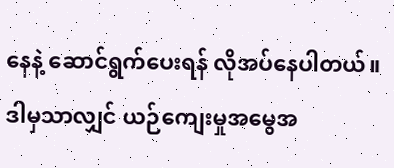နေနဲ့ ဆောင်ရွက်ပေးရန် လိုအပ်နေပါတယ်။ ဒါမှသာလျှင် ယဉ်ကျေးမှုအမွေအ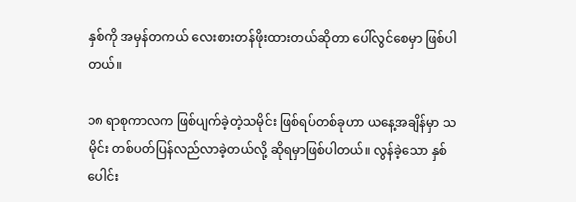နှစ်ကို အမှန်တကယ် လေးစားတန်ဖိုးထားတယ်ဆိုတာ ပေါ်လွင်စေမှာ ဖြစ်ပါတယ်။

၁၈ ရာစုကာလက ဖြစ်ပျက်ခဲ့တဲ့သမိုင်း ဖြစ်ရပ်တစ်ခုဟာ ယနေ့အချိန်မှာ သမိုင်း တစ်ပတ်ပြန်လည်လာခဲ့တယ်လို့ ဆိုရမှာဖြစ်ပါတယ်။ လွန်ခဲ့သော နှစ်ပေါင်း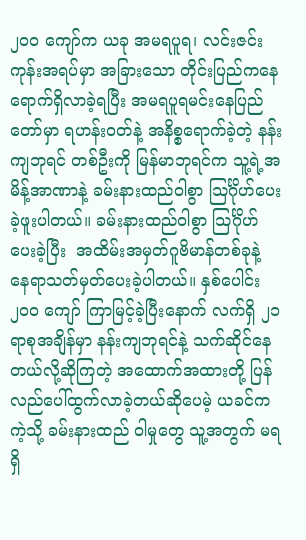၂၀၀ ကျော်က ယခု အမရပူရ၊ လင်းဇင်းကုန်းအရပ်မှာ အခြားသော တိုင်းပြည်ကနေရောက်ရှိလာခဲ့ရပြီး အမရပူရမင်းနေပြည်တော်မှာ ရဟန်းဝတ်နဲ့ အနိစ္စရောက်ခဲ့တဲ့ နန်းကျဘုရင် တစ်ဦးကို မြန်မာဘုရင်က သူ့ရဲ့အမိန့်အာဏာနဲ့ ခမ်းနားထည်ဝါစွာ သြင်္ဂိုဟ်ပေးခဲ့ဖူးပါတယ်။ ခမ်းနားထည်ဝါစွာ သြင်္ဂိုဟ်ပေးခဲ့ပြီး  အထိမ်းအမှတ်ဂူဗိမာန်တစ်ခုနဲ့ နေရာသတ်မှတ်ပေးခဲ့ပါတယ်။ နှစ်ပေါင်း ၂၀၀ ကျော် ကြာမြင့်ခဲ့ပြီးနောက် လက်ရှိ ၂၁ ရာစုအချိန်မှာ နန်းကျဘုရင်နဲ့ သက်ဆိုင်နေတယ်လို့ဆိုကြတဲ့ အထောက်အထားတို့ ပြန်လည်ပေါ်ထွက်လာခဲ့တယ်ဆိုပေမဲ့ ယခင်ကကဲ့သို့ ခမ်းနားထည် ဝါမှုတွေ သူ့အတွက် မရရှိ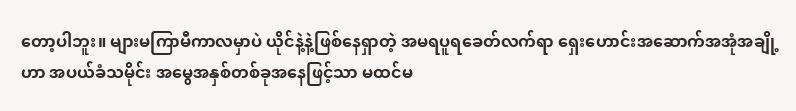တော့ပါဘူး။ များမကြာမီကာလမှာပဲ ယိုင်နဲ့နဲ့ဖြစ်နေရှာတဲ့ အမရပူရခေတ်လက်ရာ ရှေးဟောင်းအဆောက်အအုံအချို့ဟာ အပယ်ခံသမိုင်း အမွေအနှစ်တစ်ခုအနေဖြင့်သာ မထင်မ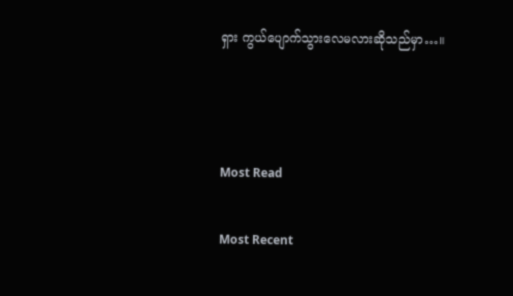ရှား ကွယ်ပျောက်သွားလေမလားဆိုသည်မှာ…။



Most Read

Most Recent